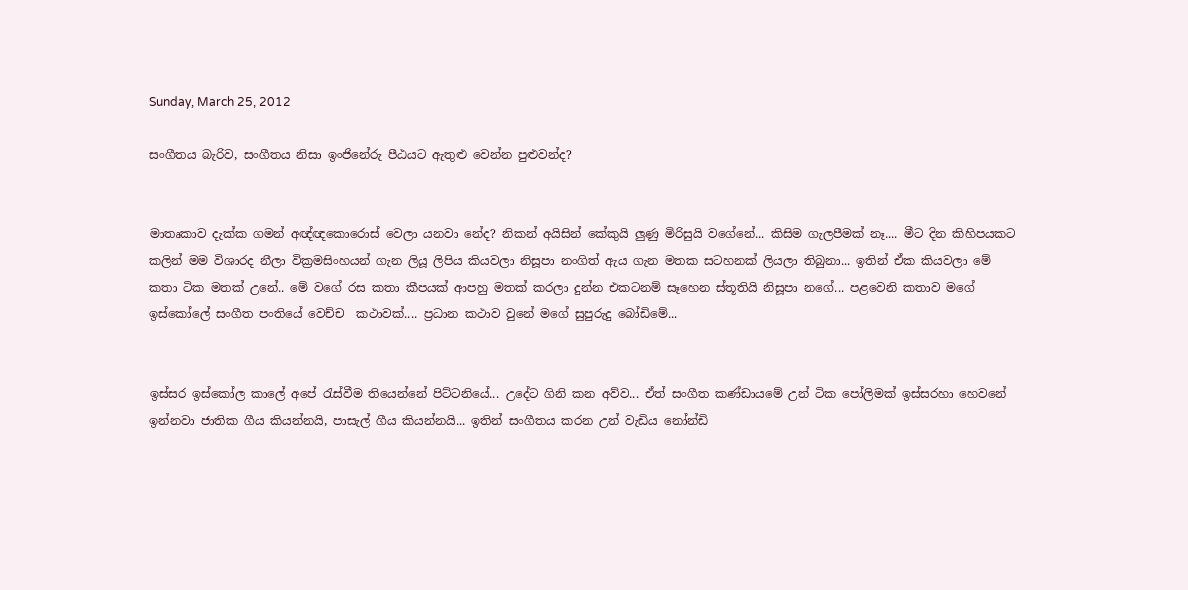Sunday, March 25, 2012

සංගීතය බැරිව, සංගීතය නිසා ඉංජිනේරු පීඨයට ඇතුළු වෙන්න පුළුවන්ද?


මාතෘකාව දැක්ක ගමන් අඥ්ඥකොරොස් වෙලා යනවා නේද? නිකන් අයිසින් කේකුයි ලුණු මිරිසුයි වගේනේ... කිසිම ගැලපීමක් නෑ.... මීට දින කිහිපයකට කලින් මම විශාරද නීලා වික්‍රමසිංහයන් ගැන ලියූ ලිපිය කියවලා නිසූපා නංගිත් ඇය ගැන මතක සටහනක් ලියලා තිබුනා... ඉතින් ඒක කියවලා මේ කතා ටික මතක් උනේ.. මේ වගේ රස කතා කීපයක් ආපහු මතක් කරලා දුන්න එකටනම් සෑහෙන ස්තූතියි නිසූපා නගේ... පළවෙනි කතාව මගේ ඉස්කෝලේ සංගීත පංතියේ වෙච්ච  කථාවක්.... ප්‍රධාන කථාව වුනේ මගේ සුපුරුදු බෝඩිමේ...


ඉස්සර ඉස්කෝල කාලේ අපේ රැස්වීම තියෙන්නේ පිට්ටනියේ... උදේට ගිනි කන අව්ව... ඒත් සංගීත කණ්ඩායමේ උන් ටික පෝලිමක් ඉස්සරහා හෙවනේ ඉන්නවා ජාතික ගීය කියන්නයි, පාසැල් ගීය කියන්නයි... ඉතින් සංගීතය කරන උන් වැඩිය නෝන්ඩි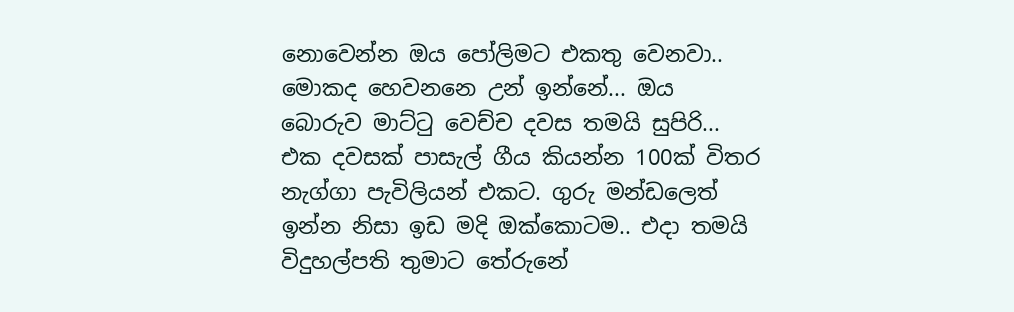නොවෙන්න ඔය පෝලිමට එකතු වෙනවා.. මොකද හෙවනනෙ උන් ඉන්නේ... ඔය බොරුව මාට්ටු වෙච්ච දවස තමයි සුපිරි... එක දවසක් පාසැල් ගීය කියන්න 100ක් විතර නැග්ගා පැවිලියන් එකට. ගුරු මන්ඩලෙත් ඉන්න නිසා ඉඩ මදි ඔක්කොටම.. එදා තමයි විදුහල්පති තුමාට තේරුනේ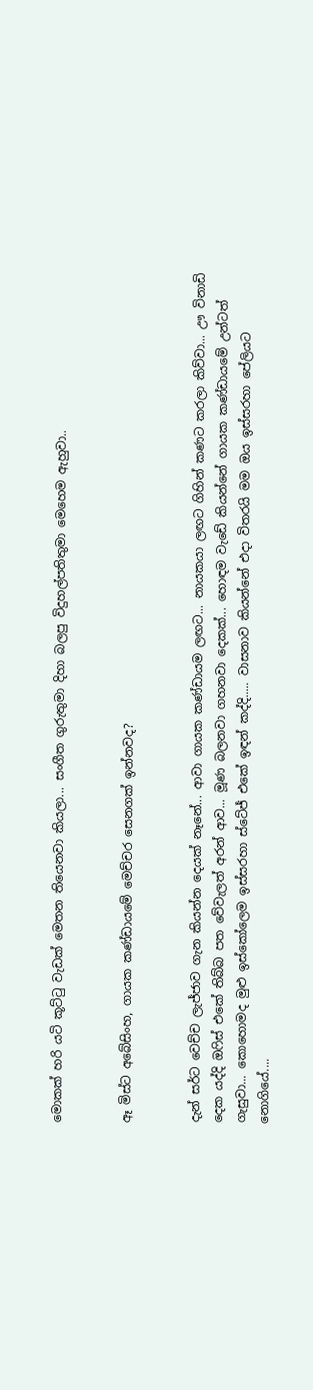මොකක් හරි යටි කූට්ටු වැඩක් මෙතන තියෙනවා කියලා... සංගීත ගුරුතුමා දිහා බලපු විදුහල්පතිතුමා මෙහෙම ඇහුවා..


ඈ මිස්ට අබේසිංහ, ගායක කණ්ඩායමේ මෙච්චර සෙනගක් ඉන්නවද?


දැන් සර්ට වෙච්ච ලැජ්ජාව ගැන කියන්න දෙයක් නෑනේ... ආවා ගායක කණ්ඩායම ලඟට... නායකයා ලඟට ගිහින් කණට කරලා කිව්වා... ඌ විනාඩි දෙක යද්දි ඔෆිස් එකේ තිබ්බ පත වේවැලත් අරන් ආව... මූණ බලනවා ගහනවා දෙකක්... හොඳම වැඩේ කියන්නේ ගායක කණ්ඩායමේ උන්ටත් ගැසුවා... කොහොමද මුළු ඉස්කෝලෙම ඉස්සරහා ස්ටේජ් එකේ ඉඳන් කද්දි..... වාසනාව කියන්නේ එදා විතරයි මම ඔය ඉස්සරහා පේලියට නොගියේ....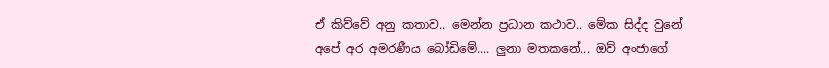ඒ කිව්වේ අනු කතාව.. මෙන්න ප්‍රධාන කථාව.. මේක සිද්ද වුනේ අපේ අර අමරණීය බෝඩිමේ.... ලුනා මතකනේ... ඔව් අංජාගේ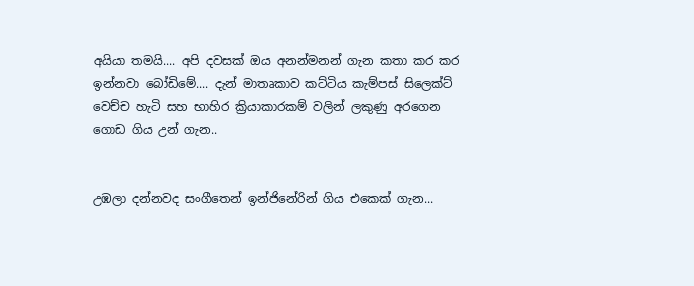අයියා තමයි.... අපි දවසක් ඔය අනන්මනන් ගැන කතා කර කර ඉන්නවා බෝඩිමේ.... දැන් මාතෘකාව කට්ටිය කැම්පස් සිලෙක්ට් වෙච්ච හැටි සහ භාහිර ක්‍රියාකාරකම් වලින් ලකුණු අරගෙන ගොඩ ගිය උන් ගැන..


උඹලා දන්නවද සංගීතෙන් ඉන්ජිනේරින් ගිය එකෙක් ගැන...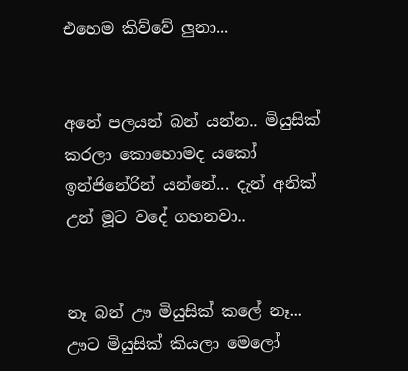එහෙම කිව්වේ ලුනා...


අනේ පලයන් බන් යන්න.. මියුසික් කරලා කොහොමද යකෝ ඉන්ජිනේරින් යන්නේ... දැන් අනික් උන් මූට වදේ ගහනවා..


නෑ බන් ඌ මියුසික් කලේ නෑ... ඌට මියුසික් කියලා මෙලෝ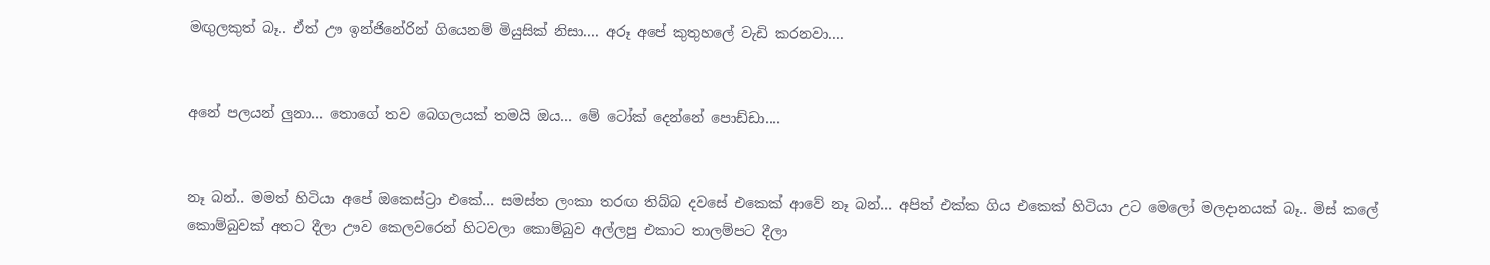මඟුලකුත් බෑ.. ඒත් ඌ ඉන්ජිනේරින් ගියෙනම් මියුසික් නිසා.... අරූ අපේ කුතුහලේ වැඩි කරනවා....


අනේ පලයන් ලුනා... තොගේ තව බෙගලයක් තමයි ඔය... මේ ටෝක් දෙන්නේ පොඩ්ඩා....


නෑ බන්.. මමත් හිටියා අපේ ඔකෙස්ට්‍රා එකේ... සමස්ත ලංකා තරඟ තිබ්බ දවසේ එකෙක් ආවේ නෑ බන්... අපිත් එක්ක ගිය එකෙක් හිටියා උට මෙලෝ මලදානයක් බෑ.. මිස් කලේ කොම්බුවක් අතට දීලා ඌව කෙලවරෙන් හිටවලා කොම්බුව අල්ලපු එකාට තාලම්පට දීලා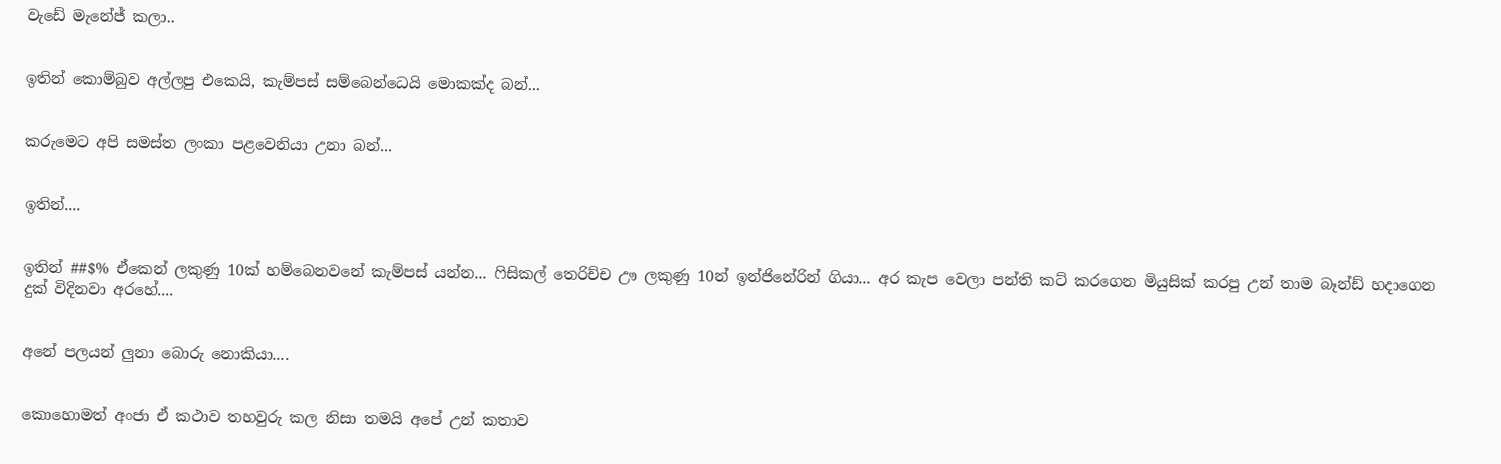වැඩේ මැනේජ් කලා..


ඉතින් කොම්බුව අල්ලපු එකෙයි, කැම්පස් සම්බෙන්ධෙයි මොකක්ද බන්...


කරුමෙට අපි සමස්ත ලංකා පළවෙනියා උනා බන්...


ඉතින්....


ඉතින් ##$% ඒකෙන් ලකුණු 10ක් හම්බෙනවනේ කැම්පස් යන්න... ෆිසිකල් තෙරිච්ච ඌ ලකුණු 10න් ඉන්ජිනේරින් ගියා... අර කැප වෙලා පන්ති කට් කරගෙන මියුසික් කරපු උන් තාම බෑන්ඩ් හදාගෙන දුක් විදිනවා අරහේ....


අනේ පලයන් ලුනා බොරු නොකියා....


කොහොමත් අංජා ඒ කථාව තහවුරු කල නිසා තමයි අපේ උන් කතාව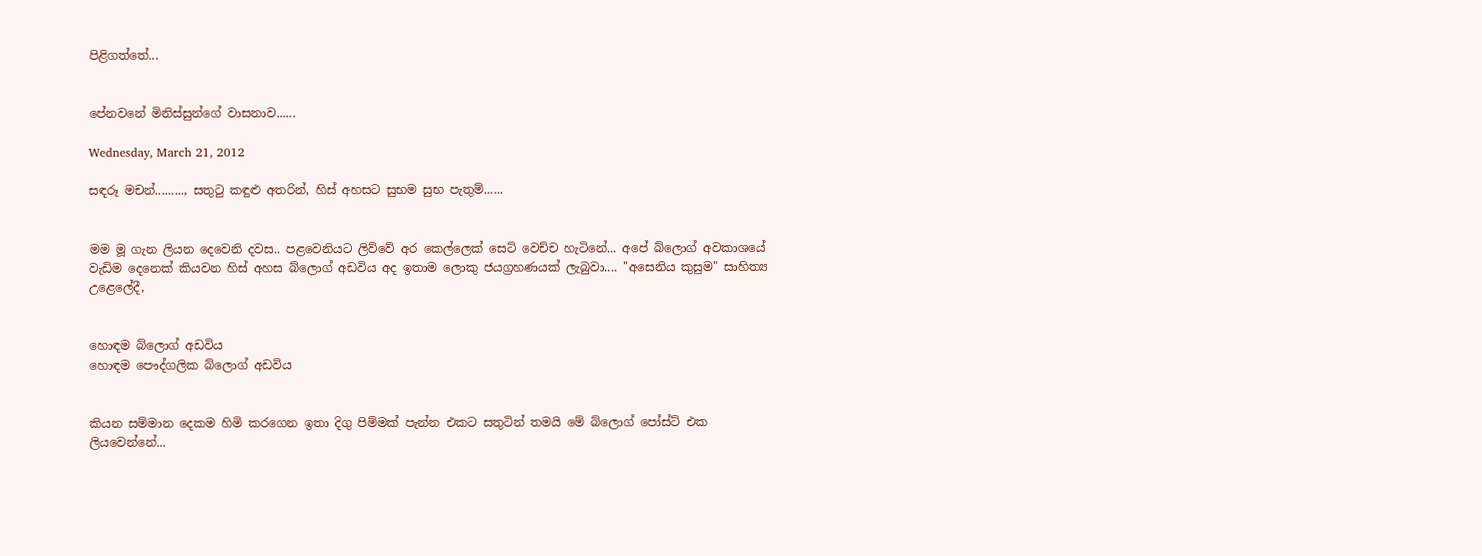පිළිගත්තේ...


පේනවනේ මිනිස්සුන්ගේ වාසනාව......

Wednesday, March 21, 2012

සඳරූ මචන්........., සතුටු කඳුළු අතරින්, හිස් අහසට සුභම සුභ පැතුම්......


මම මූ ගැන ලියන දෙවෙනි දවස.. පළවෙනියට ලිව්වේ අර කෙල්ලෙක් සෙට් වෙච්ච හැටිනේ... අපේ බ්ලොග් අවකාශයේ වැඩිම දෙනෙක් කියවන හිස් අහස බ්ලොග් අඩවිය අද ඉතාම ලොකු ජයග්‍රහණයක් ලැබුවා.... "අසෙනිය කුසුම" සාහිත්‍ය උළෙලේදී,


හොඳම බ්ලොග් අඩවිය
හොඳම පෞද්ගලික බ්ලොග් අඩවිය


කියන සම්මාන දෙකම හිමි කරගෙන ඉතා දිගු පිම්මක් පැන්න එකට සතුටින් තමයි මේ බ්ලොග් පෝස්ට් එක ලියවෙන්නේ...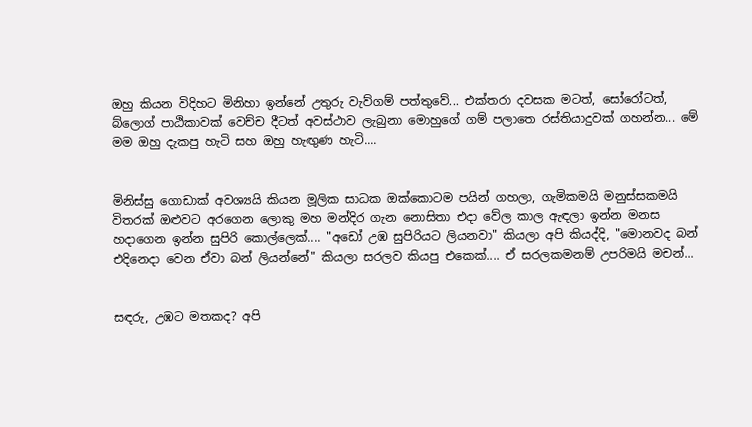ඔහු කියන විදිහට මිනිහා ඉන්නේ උතුරු වැව්ගම් පත්තුවේ... එක්තරා දවසක මටත්, සෝරෝටත්, බ්ලොග් පාඨිකාවක් වෙච්ච දීටත් අවස්ථාව ලැබුනා මොහුගේ ගම් පලාතෙ රස්තියාදුවක් ගහන්න... මේ මම ඔහු දැකපු හැටි සහ ඔහු හැඟුණ හැටි....


මිනිස්සු ගොඩාක් අවශ්‍යයි කියන මූලික සාධක ඔක්කොටම පයින් ගහලා, ගැමිකමයි මනුස්සකමයි විතරක් ඔළුවට අරගෙන ලොකු මහ මන්දිර ගැන නොසිතා එදා වේල කාල ඇඳලා ඉන්න මනස හදාගෙන ඉන්න සුපිරි කොල්ලෙක්.... "අඩෝ උඹ සුපිරියට ලියනවා" කියලා අපි කියද්දි, "මොනවද බන් එදිනෙදා වෙන ඒවා බන් ලියන්නේ" කියලා සරලව කියපු එකෙක්.... ඒ සරලකමනම් උපරිමයි මචන්...


සඳරු, උඹට මතකද? අපි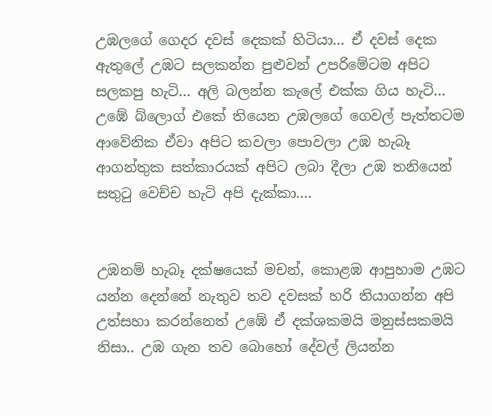උඹලගේ ගෙදර දවස් දෙකක් හිටියා... ඒ දවස් දෙක ඇතුලේ උඹට සලකන්න පුළුවන් උපරිමේටම අපිට සලකපු හැටි... අලි බලන්න කැලේ එක්ක ගිය හැටි... උඹේ බ්ලොග් එකේ තියෙන උඹලගේ ගෙවල් පැත්තටම ආවේනික ඒවා අපිට කවලා පොවලා උඹ හැබෑ ආගන්තුක සත්කාරයක් අපිට ලබා දීලා උඹ තනියෙන් සතුටු වෙච්ච හැටි අපි දැක්කා....


උඹනම් හැබෑ දක්ෂයෙක් මචන්, කොළඹ ආපුහාම උඹට යන්න දෙන්නේ නැතුව තව දවසක් හරි තියාගන්න අපි උත්සහා කරන්නෙත් උඹේ ඒ දක්ශකමයි මනුස්සකමයි නිසා.. උඹ ගැන තව බොහෝ දේවල් ලියන්න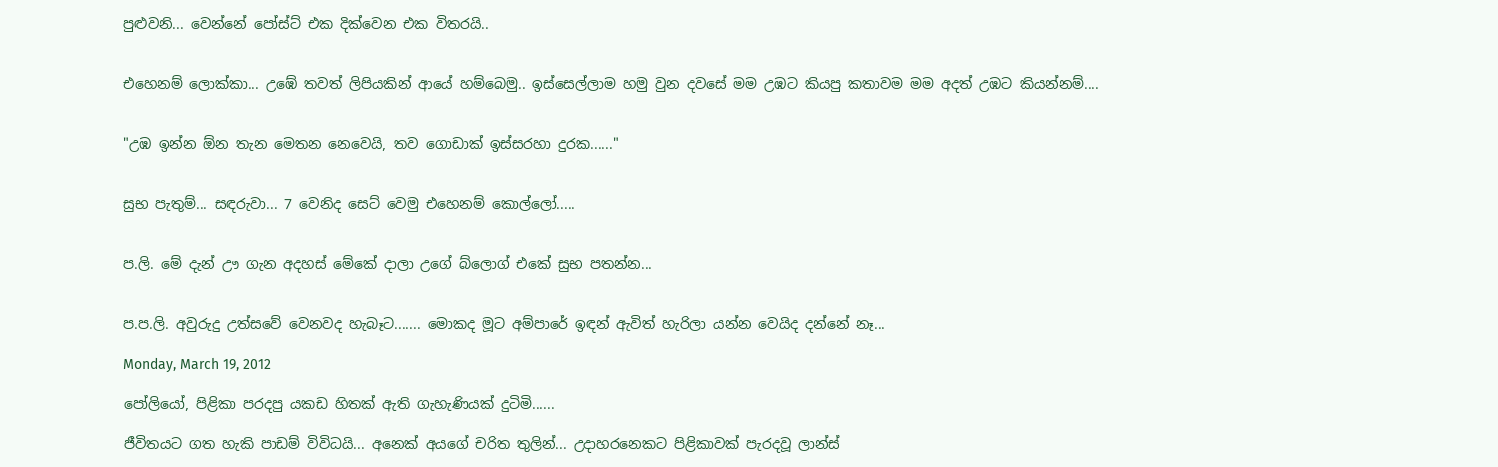පුළුවනි... වෙන්නේ පෝස්ට් එක දික්වෙන එක විතරයි..


එහෙනම් ලොක්කා... උඹේ තවත් ලිපියකින් ආයේ හම්බෙමු.. ඉස්සෙල්ලාම හමු වුන දවසේ මම උඹට කියපු කතාවම මම අදත් උඹට කියන්නම්....


"උඹ ඉන්න ඕන තැන මෙතන නෙවෙයි, තව ගොඩාක් ඉස්සරහා දුරක......"


සුභ පැතුම්... සඳරුවා... 7 වෙනිද සෙට් වෙමු එහෙනම් කොල්ලෝ.....


ප.ලි. මේ දැන් ඌ ගැන අදහස් මේකේ දාලා උගේ බ්ලොග් එකේ සුභ පතන්න...


ප.ප.ලි. අවුරුදු උත්සවේ වෙනවද හැබෑට....... මොකද මූට අම්පාරේ ඉඳන් ඇවිත් හැරිලා යන්න වෙයිද දන්නේ නෑ...

Monday, March 19, 2012

පෝලියෝ, පිළිකා පරදපු යකඩ හිතක් ඇති ගැහැණියක් දුටිමි......

ජීවිතයට ගත හැකි පාඩම් විවිධයි... අනෙක් අයගේ චරිත තුලින්... උදාහරනෙකට පිළිකාවක් පැරදවූ ලාන්ස්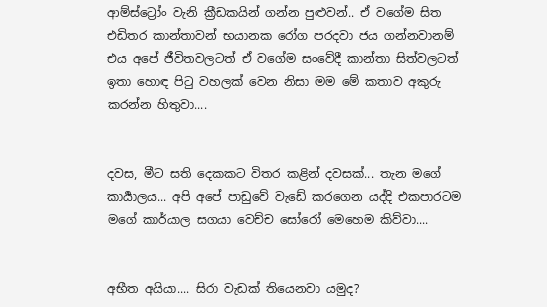ආම්ස්ට්‍රෝං වැනි ක්‍රීඩකයින් ගන්න පුළුවන්.. ඒ වගේම සිත එඩිතර කාන්තාවන් භයානක රෝග පරදවා ජය ගන්නවානම් එය අපේ ජීවිතවලටත් ඒ වගේම සංවේදී කාන්තා සිත්වලටත් ඉතා හොඳ පිටු වහලක් වෙන නිසා මම මේ කතාව අකුරු කරන්න හිතුවා....


දවස, මීට සති දෙකකට විතර කළින් දවසක්... තැන මගේ කාර්‍යාලය... අපි අපේ පාඩුවේ වැඩේ කරගෙන යද්දි එකපාරටම මගේ කාර්යාල සගයා වෙච්ච සෝරෝ මෙහෙම කිව්වා....


අභීත අයියා.... සිරා වැඩක් තියෙනවා යමුද?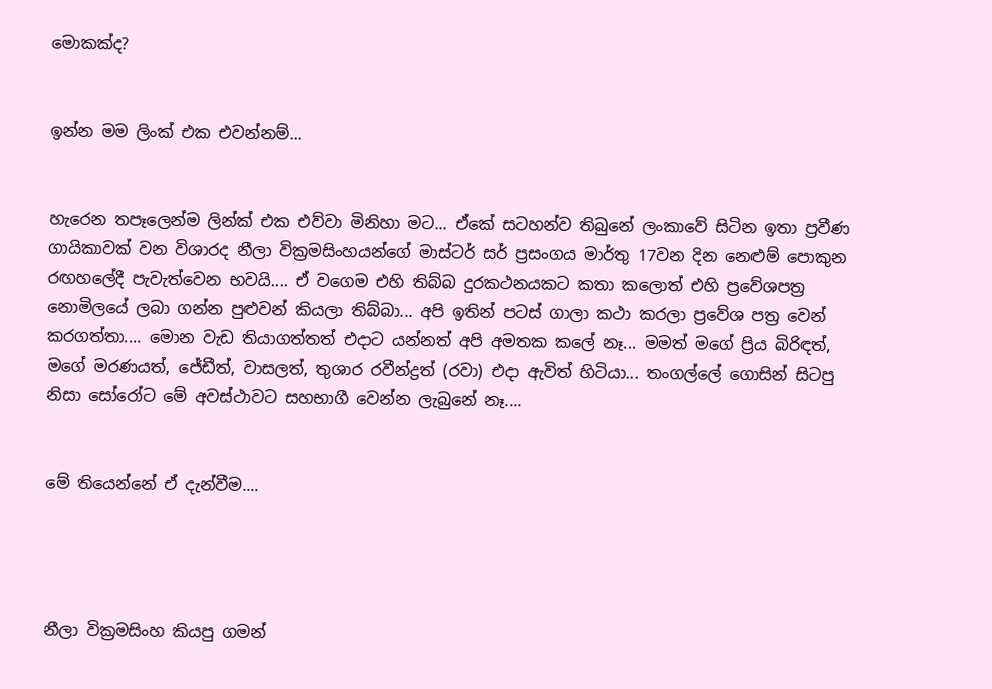මොකක්ද?


ඉන්න මම ලිංක් එක එවන්නම්...


හැරෙන තපෑලෙන්ම ලින්ක් එක එව්වා මිනිහා මට... ඒකේ සටහන්ව තිබුනේ ලංකාවේ සිටින ඉතා ප්‍රවීණ ගායිකාවක් වන විශාරද නීලා වික්‍රමසිංහයන්ගේ මාස්ටර් සර් ප්‍රසංගය මාර්තු 17වන දින නෙළුම් පොකුන රඟහලේදී පැවැත්වෙන භවයි.... ඒ වගෙම එහි තිබ්බ දුරකථනයකට කතා කලොත් එහි ප්‍රවේශපත්‍ර නොමිලයේ ලබා ගන්න පුළුවන් කියලා තිබ්බා... අපි ඉතින් පටස් ගාලා කථා කරලා ප්‍රවේශ පත්‍ර වෙන් කරගත්තා.... මොන වැඩ තියාගත්තත් එදාට යන්නත් අපි අමතක කලේ නෑ... මමත් මගේ ප්‍රිය බිරිඳත්, මගේ මරණයත්, ජේඩීත්, වාසලත්, තුශාර රවීන්ද්‍රත් (රවා) එදා ඇවිත් හිටියා... තංගල්ලේ ගොසින් සිටපු නිසා සෝරෝට මේ අවස්ථාවට සහභාගී වෙන්න ලැබුනේ නෑ....


මේ තියෙන්නේ ඒ දැන්වීම....




නීලා වික්‍රමසිංහ කියපු ගමන්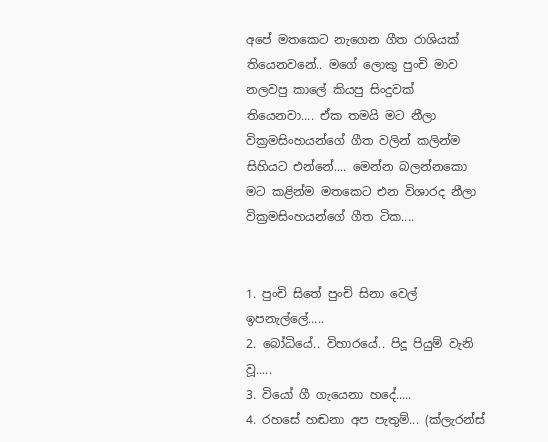අපේ මතකෙට නැගෙන ගීත රාශියක් තියෙනවනේ.. මගේ ලොකු පුංචි මාව නලවපු කාලේ කියපු සිංදුවක් තියෙනවා.... ඒක තමයි මට නීලා වික්‍රමසිංහයන්ගේ ගීත වලින් කලින්ම සිහියට එන්නේ.... මෙන්න බලන්නකො මට කළින්ම මතකෙට එන විශාරද නීලා වික්‍රමසිංහයන්ගේ ගීත ටික....


1. පුංචි සිතේ පුංචි සිනා වෙල් ඉපනැල්ලේ.....
2. බෝධියේ.. විහාරයේ.. පිදූ පියුම් වැනි වූ.....
3. වියෝ ගී ගැයෙනා හදේ.....
4. රහසේ හඬනා අප පැතුම්... (ක්ලැරන්ස්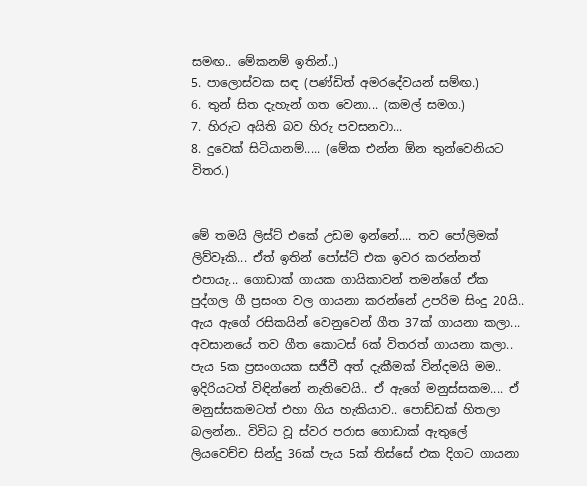සමඟ.. මේකනම් ඉතින්..)
5. පාලොස්වක සඳ (පණ්ඩිත් අමරදේවයන් සම්ඟ.)
6. තුන් සිත දැහැන් ගත වෙනා... (කමල් සමග.)
7. හිරුට අයිති බව හිරු පවසනවා...
8. දුවෙක් සිටියානම්..... (මේක එන්න ඕන තුන්වෙනියට විතර.)


මේ තමයි ලිස්ට් එකේ උඩම ඉන්නේ.... තව පෝලිමක් ලිව්වෑකි... ඒත් ඉතින් පෝස්ට් එක ඉවර කරන්නත් එපායැ... ගොඩාක් ගායක ගායිකාවන් තමන්ගේ ඒක පුද්ගල ගී ප්‍රසංග වල ගායනා කරන්නේ උපරිම සිංදු 20යි.. ඇය ඇගේ රසිකයින් වෙනුවෙන් ගීත 37ක් ගායනා කලා... අවසානයේ තව ගීත කොටස් 6ක් විතරත් ගායනා කලා.. පැය 5ක ප්‍රසංගයක සජීවී අත් දැකීමක් වින්දමයි මම.. ඉදිරියටත් විඳින්නේ නැතිවෙයි.. ඒ ඇගේ මනුස්සකම.... ඒ මනුස්සකමටත් එහා ගිය හැකියාව.. පොඩ්ඩක් හිතලා බලන්න.. විවිධ වූ ස්වර පරාස ගොඩාක් ඇතුලේ ලියවෙච්ච සින්දු 36ක් පැය 5ක් තිස්සේ එක දිගට ගායනා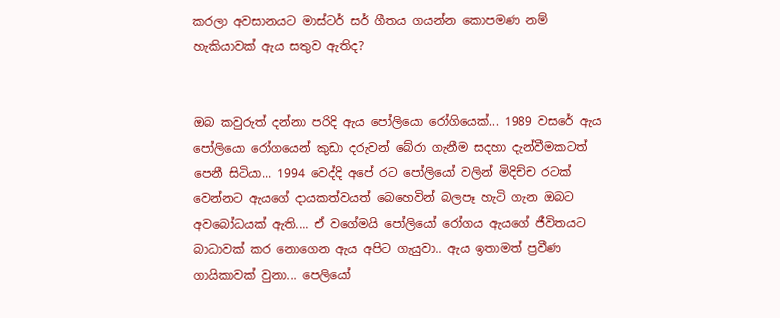කරලා අවසානයට මාස්ටර් සර් ගීතය ගයන්න කොපමණ නම් හැකියාවක් ඇය සතුව ඇතිද?


ඔබ කවුරුත් දන්නා පරිදි ඇය පෝලියො රෝගියෙක්... 1989 වසරේ ඇය පෝලියො රෝගයෙන් කුඩා දරුවන් බේරා ගැනීම සදහා දැන්වීමකටත් පෙනී සිටියා... 1994 වෙද්දි අපේ රට පෝලියෝ වලින් මිදිච්ච රටක් වෙන්නට ඇයගේ දායකත්වයත් බෙහෙවින් බලපෑ හැටි ගැන ඔබට අවබෝධයක් ඇති.... ඒ වගේමයි පෝලියෝ රෝගය ඇයගේ ජීවිතයට බාධාවක් කර නොගෙන ඇය අපිට ගැයුවා.. ඇය ඉතාමත් ප්‍රවීණ ගායිකාවක් වුනා... පෙලියෝ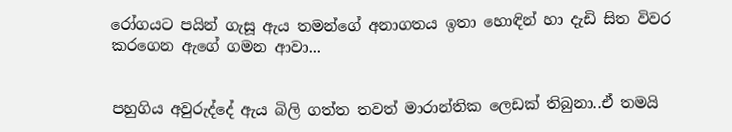රෝගයට පයින් ගැසූ ඇය තමන්ගේ අනාගතය ඉතා හොඳින් හා දැඩි සිත විවර කරගෙන ඇගේ ගමන ආවා...


පහුගිය අවුරුද්දේ ඇය බිලි ගත්ත තවත් මාරාන්තික ලෙඩක් තිබුනා..ඒ තමයි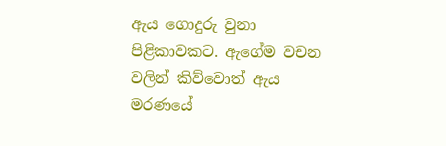ඇය ගොදුරු වුනා පිළිකාවකට. ඇගේම වචන වලින් කිව්වොත් ඇය මරණයේ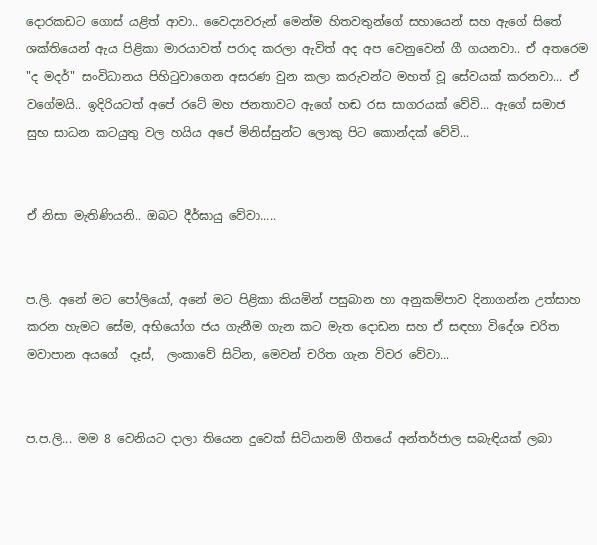දොරකඩට ගොස් යළිත් ආවා.. වෛද්‍යවරුන් මෙන්ම හිතවතුන්ගේ සහායෙන් සහ ඇගේ සිතේ ශක්තියෙන් ඇය පිළිකා මාරයාවත් පරාද කරලා ඇවිත් අද අප වෙනුවෙන් ගී ගයනවා.. ඒ අතරෙම "ද මදර්" සංවිධානය පිහිටුවාගෙන අසරණ වුන කලා කරුවන්ට මහත් වූ සේවයක් කරනවා... ඒ වගේමයි.. ඉදිරියටත් අපේ රටේ මහ ජනතාවට ඇගේ හඬ රස සාගරයක් වේවි... ඇගේ සමාජ සුභ සාධන කටයුතු වල හයිය අපේ මිනිස්සුන්ට ලොකු පිට කොන්දක් වේවි...


ඒ නිසා මැතිණියනි.. ඔබට දීර්ඝායු වේවා.....


ප.ලි. අනේ මට පෝලියෝ, අනේ මට පිළිකා කියමින් පසුබාන හා අනුකම්පාව දිනාගන්න උත්සාහ කරන හැමට සේම, අභියෝග ජය ගැනීම ගැන කට මැත දොඩන සහ ඒ සඳහා විදේශ චරිත මවාපාන අයගේ  දෑස්,  ලංකාවේ සිටින, මෙවන් චරිත ගැන විවර වේවා...


ප.ප.ලි... මම 8 වෙනියට දාලා තියෙන දුවෙක් සිටියානම් ගීතයේ අන්තර්ජාල සබැඳියක් ලබා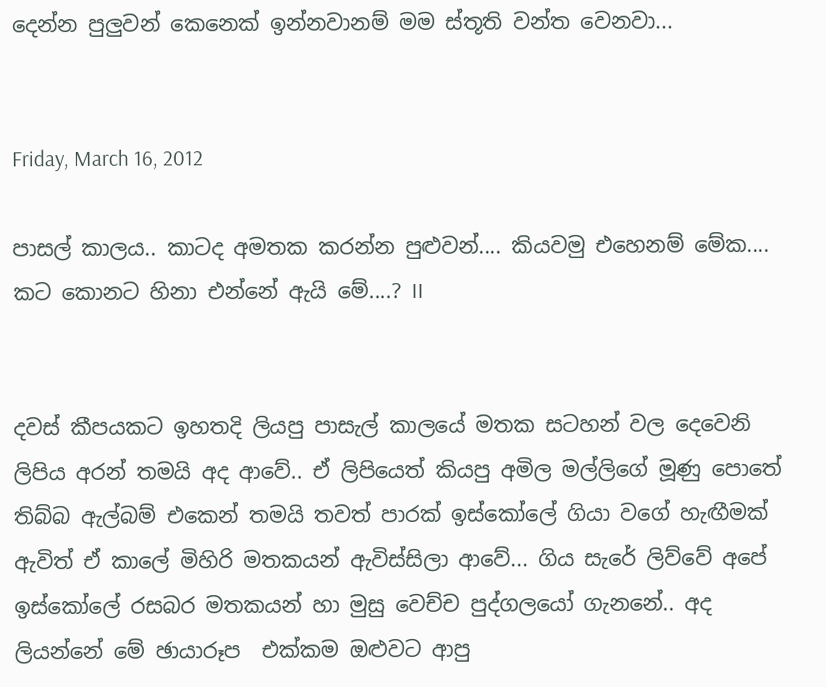දෙන්න පුලුවන් කෙනෙක් ඉන්නවානම් මම ස්තූති වන්ත වෙනවා...


Friday, March 16, 2012

පාසල් කාලය.. කාටද අමතක කරන්න පුළුවන්.... කියවමු එහෙනම් මේක.... කට කොනට හිනා එන්නේ ඇයි මේ....? II


දවස් කීපයකට ඉහතදි ලියපු පාසැල් කාලයේ මතක සටහන් වල දෙවෙනි ලිපිය අරන් තමයි අද ආවේ.. ඒ ලිපියෙත් කියපු අමිල මල්ලිගේ මූණු පොතේ තිබ්බ ඇල්බම් එකෙන් තමයි තවත් පාරක් ඉස්කෝලේ ගියා වගේ හැඟීමක් ඇවිත් ඒ කාලේ මිහිරි මතකයන් ඇවිස්සිලා ආවේ... ගිය සැරේ ලිව්වේ අපේ ඉස්කෝලේ රසබර මතකයන් හා මුසු වෙච්ච පුද්ගලයෝ ගැනනේ.. අද ලියන්නේ මේ ඡායාරූප  එක්කම ඔළුවට ආපු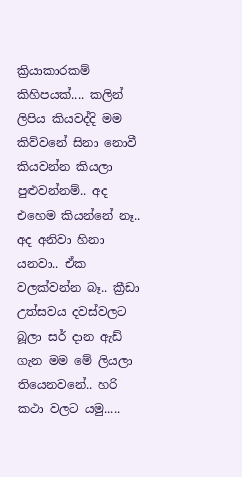ක්‍රියාකාරකම් කිහිපයක්.... කලින් ලිපිය කියවද්දි මම කිව්වනේ සිනා නොවී කියවන්න කියලා පුළුවන්නම්.. අද එහෙම කියන්නේ නෑ.. අද අනිවා හිනා යනවා.. ඒක වලක්වන්න බෑ.. ක්‍රීඩා උත්සවය දවස්වලට බූලා සර් දාන ඇඩ් ගැන මම මේ ලියලා තියෙනවනේ.. හරි කථා වලට යමු.....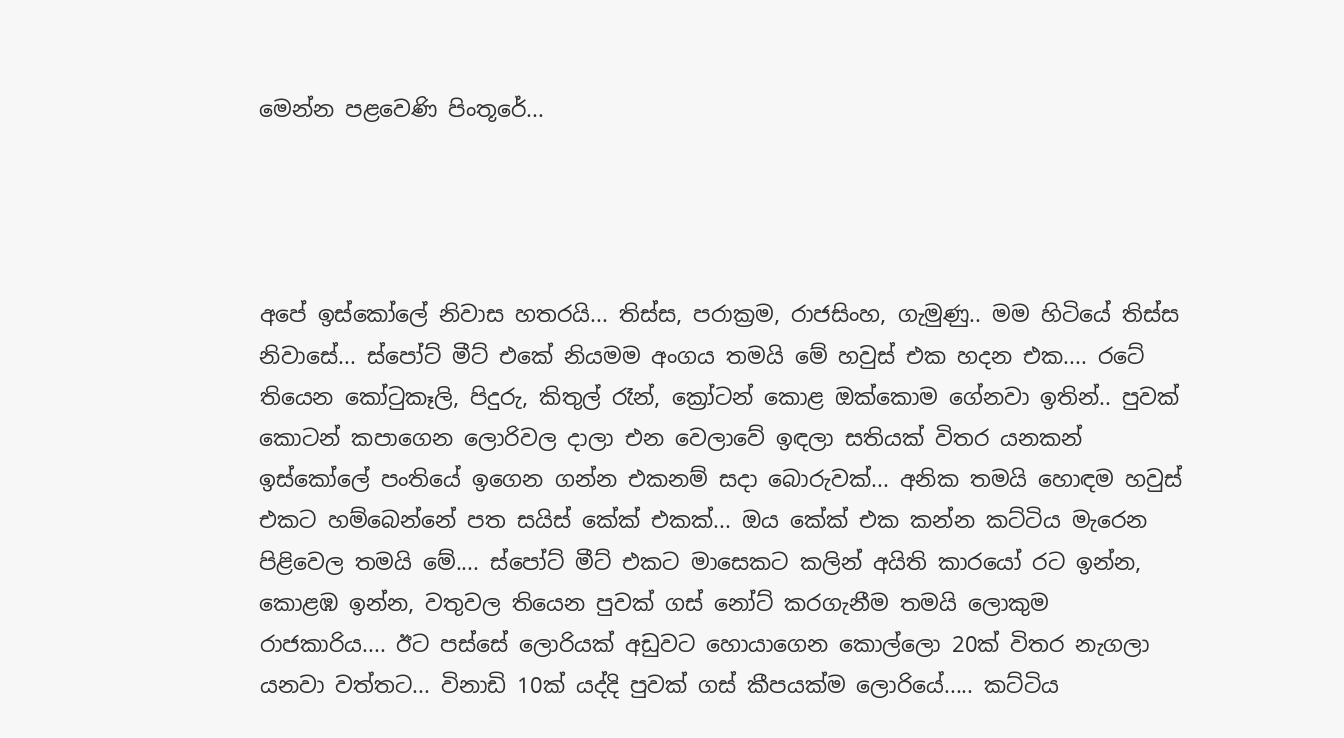මෙන්න පළවෙණි පිංතූරේ...




අපේ ඉස්කෝලේ නිවාස හතරයි... තිස්ස, පරාක්‍රම, රාජසිංහ, ගැමුණු.. මම හිටියේ තිස්ස නිවාසේ... ස්පෝට් මීට් එකේ නියමම අංගය තමයි මේ හවුස් එක හදන එක.... රටේ තියෙන කෝටුකෑලි, පිදුරු, කිතුල් රෑන්, ක්‍රෝටන් කොළ ඔක්කොම ගේනවා ඉතින්.. පුවක් කොටන් කපාගෙන ලොරිවල දාලා එන වෙලාවේ ඉඳලා සතියක් විතර යනකන් ඉස්කෝලේ පංතියේ ඉගෙන ගන්න එකනම් සදා බොරුවක්... අනික තමයි හොඳම හවුස් එකට හම්බෙන්නේ පත සයිස් කේක් එකක්... ඔය කේක් එක කන්න කට්ටිය මැරෙන පිළිවෙල තමයි මේ.... ස්පෝට් මීට් එකට මාසෙකට කලින් අයිති කාරයෝ රට ඉන්න, කොළඹ ඉන්න, වතුවල තියෙන පුවක් ගස් නෝට් කරගැනීම තමයි ලොකුම රාජකාරිය.... ඊට පස්සේ ලොරියක් අඩුවට හොයාගෙන කොල්ලො 20ක් විතර නැගලා යනවා වත්තට... විනාඩි 10ක් යද්දි පුවක් ගස් කීපයක්ම ලොරියේ..... කට්ටිය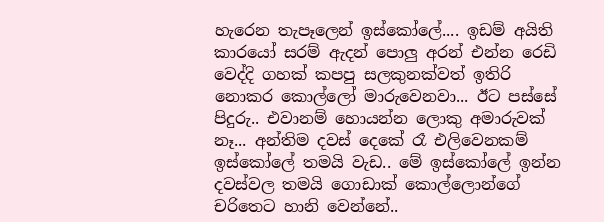හැරෙන තැපෑලෙන් ඉස්කෝලේ.... ඉඩම් අයිති කාරයෝ සරම් ඇදන් පොලු අරන් එන්න රෙඩි වෙද්දි ගහක් කපපු සලකුනක්වත් ඉතිරි නොකර කොල්ලෝ මාරුවෙනවා... ඊට පස්සේ පිදුරු.. එවානම් හොයන්න ලොකු අමාරුවක් නෑ... අන්තිම දවස් දෙකේ රෑ එලිවෙනකම් ඉස්කෝලේ තමයි වැඩ.. මේ ඉස්කෝලේ ඉන්න දවස්වල තමයි ගොඩාක් කොල්ලොන්ගේ චරිතෙට හානි වෙන්නේ..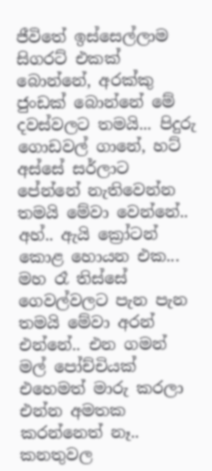ජීවිතේ ඉස්සෙල්ලාම සිගරට් එකක් බොන්නේ, අරක්කු ජුංඩක් බොන්නේ මේ දවස්වලට තමයි... පිදුරු ගොඩවල් ගානේ, හට් අස්සේ සර්ලාට පේන්නේ නැතිවෙන්න තමයි මේවා වෙන්නේ.. අහ්.. ඇයි ක්‍රෝටන් කොළ හොයන එක... මහ රෑ තිස්සේ ගෙවල්වලට පැන පැන තමයි මේවා අරන් එන්නේ.. එන ගමන් මල් පෝච්චියක් එහෙමත් මාරු කරලා එන්න අමතක කරන්නෙත් නෑ.. කනතුවල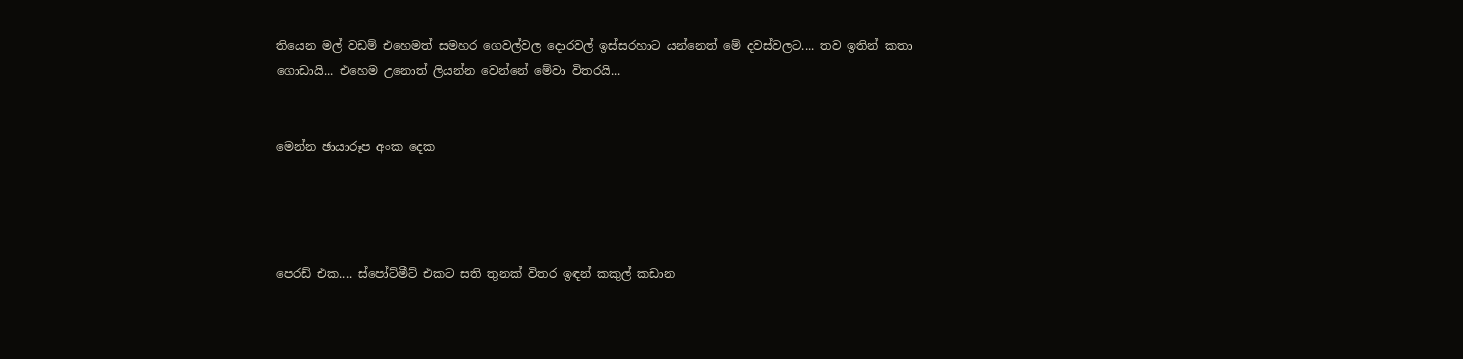තියෙන මල් වඩම් එහෙමත් සමහර ගෙවල්වල දොරවල් ඉස්සරහාට යන්නෙත් මේ දවස්වලට.... තව ඉතින් කතා ගොඩායි... එහෙම උනොත් ලියන්න වෙන්නේ මේවා විතරයි...


මෙන්න ඡායාරූප අංක දෙක




පෙරඩ් එක.... ස්පෝට්මීට් එකට සති තුනක් විතර ඉඳන් කකුල් කඩාන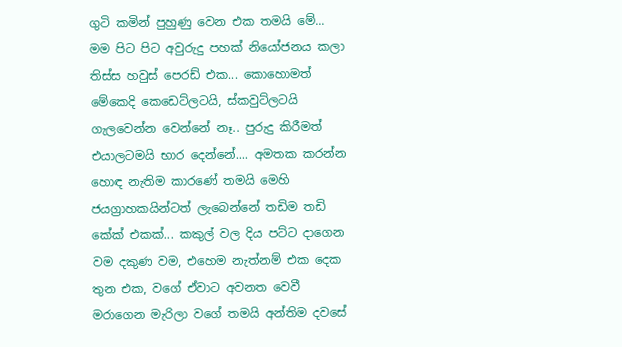ගුටි කමින් පුහුණු වෙන එක තමයි මේ... මම පිට පිට අවුරුදු පහක් නියෝජනය කලා තිස්ස හවුස් පෙරඩ් එක... කොහොමත් මේකෙදි කෙඩෙට්ලටයි, ස්කවුට්ලටයි ගැලවෙන්න වෙන්නේ නෑ.. පුරුදු කිරීමත් එයාලටමයි භාර දෙන්නේ.... අමතක කරන්න හොඳ නැතිම කාරණේ තමයි මෙහි ජයග්‍රාහකයින්ටත් ලැබෙන්නේ තඩිම තඩි කේක් එකක්... කකුල් වල දිය පට්ට දාගෙන වම දකුණ වම, එහෙම නැත්නම් එක දෙක තුන එක, වගේ ඒවාට අවනත වෙවී මරාගෙන මැරිලා වගේ තමයි අන්තිම දවසේ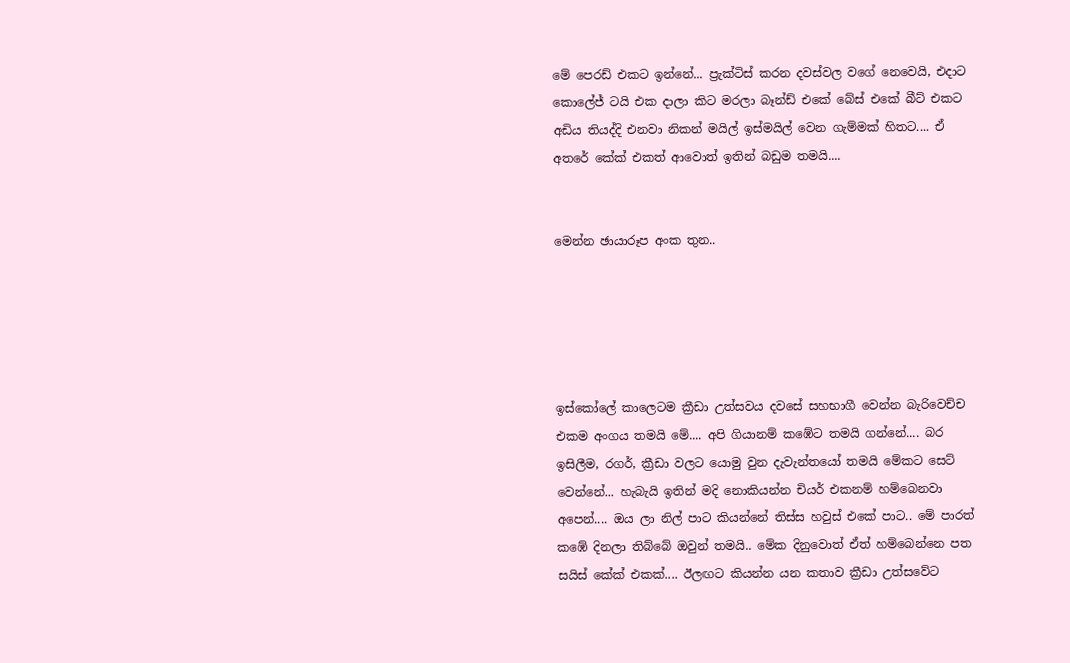මේ පෙරඩ් එකට ඉන්නේ... ප්‍රැක්ටිස් කරන දවස්වල වගේ නෙවෙයි, එදාට කොලේජ් ටයි එක දාලා කිට මරලා බෑන්ඩ් එකේ බේස් එකේ බීට් එකට අඩිය තියද්දි එනවා නිකන් මයිල් ඉස්මයිල් වෙන ගැම්මක් හිතට.... ඒ අතරේ කේක් එකත් ආවොත් ඉතින් බඩුම තමයි....


මෙන්න ඡායාරූප අංක තුන..





ඉස්කෝලේ කාලෙටම ක්‍රීඩා උත්සවය දවසේ සහභාගී වෙන්න බැරිවෙච්ච එකම අංගය තමයි මේ.... අපි ගියානම් කඹේට තමයි ගන්නේ.... බර ඉසිලීම, රගර්, ක්‍රීඩා වලට යොමු වුන දැවැන්තයෝ තමයි මේකට සෙට් වෙන්නේ... හැබැයි ඉතින් මදි නොකියන්න චියර් එකනම් හම්බෙනවා අපෙන්.... ඔය ලා නිල් පාට කියන්නේ තිස්ස හවුස් එකේ පාට.. මේ පාරත් කඹේ දිනලා තිබ්බේ ඔවුන් තමයි.. මේක දිනුවොත් ඒත් හම්බෙන්නෙ පත සයිස් කේක් එකක්.... ඊලඟට කියන්න යන කතාව ක්‍රීඩා උත්සවේට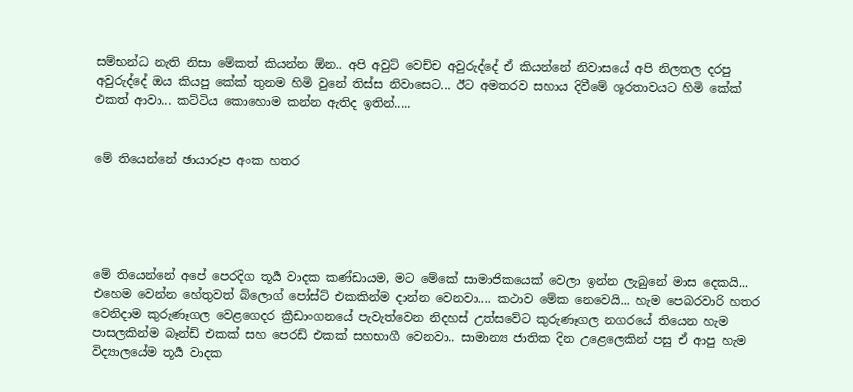සම්භන්ධ නැති නිසා මේකත් කියන්න ඕන.. අපි අවුට් වෙච්ච අවුරුද්දේ ඒ කියන්නේ නිවාසයේ අපි නිලතල දරපු අවුරුද්දේ ඔය කියපු කේක් තුනම හිමි වුනේ තිස්ස නිවාසෙට... ඊට අමතරව සහාය දිවීමේ ශූරතාවයට හිමි කේක් එකත් ආවා... කට්ටිය කොහොම කන්න ඇතිද ඉතින්.....


මේ තියෙන්නේ ඡායාරූප අංක හතර





මේ තියෙන්නේ අපේ පෙරදිග තූර්‍ය වාදක කණ්ඩායම, මට මේකේ සාමාජිකයෙක් වෙලා ඉන්න ලැබුනේ මාස දෙකයි... එහෙම වෙන්න හේතුවත් බ්ලොග් පෝස්ට් එකකින්ම දාන්න වෙනවා.... කථාව මේක නෙවෙයි... හැම පෙබරවාරි හතර වෙනිදාම කුරුණෑගල වෙළගෙදර ක්‍රීඩාංගනයේ පැවැත්වෙන නිදහස් උත්සවේට කුරුණෑගල නගරයේ තියෙන හැම පාසලකින්ම බෑන්ඩ් එකක් සහ පෙරඩ් එකක් සහභාගී වෙනවා.. සාමාන්‍ය ජාතික දින උළෙලෙකින් පසු ඒ ආපු හැම විද්‍යාලයේම තූර්‍ය වාදක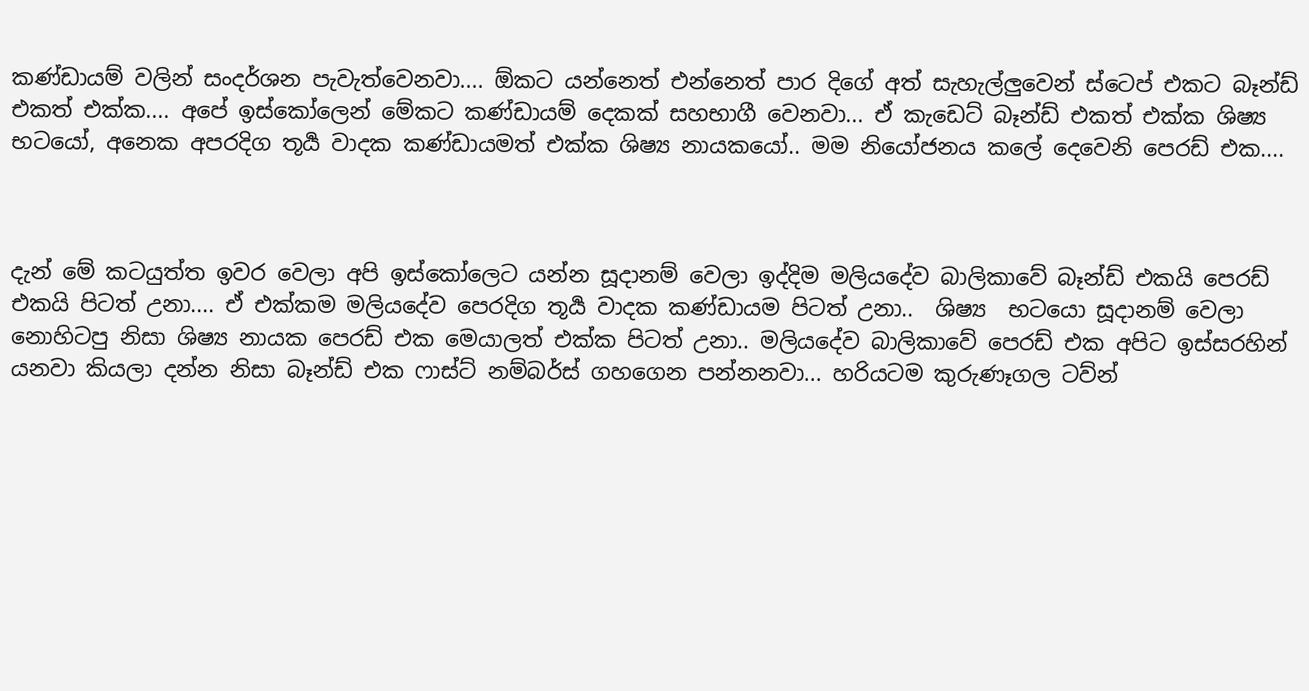කණ්ඩායම් වලින් සංදර්ශන පැවැත්වෙනවා.... ඕකට යන්නෙත් එන්නෙත් පාර දිගේ අත් සැහැල්ලුවෙන් ස්ටෙප් එකට බෑන්ඩ් එකත් එක්ක.... අපේ ඉස්කෝලෙන් මේකට කණ්ඩායම් දෙකක් සහභාගී වෙනවා... ඒ කැඩෙට් බෑන්ඩ් එකත් එක්ක ශිෂ්‍ය භටයෝ, අනෙක අපරදිග තූර්‍ය වාදක කණ්ඩායමත් එක්ක ශිෂ්‍ය නායකයෝ.. මම නියෝජනය කලේ දෙවෙනි පෙරඩ් එක....



දැන් මේ කටයුත්ත ඉවර වෙලා අපි ඉස්කෝලෙට යන්න සූදානම් වෙලා ඉද්දිම මලියදේව බාලිකාවේ බෑන්ඩ් එකයි පෙරඩ් එකයි පිටත් උනා.... ඒ එක්කම මලියදේව පෙරදිග තූර්‍ය වාදක කණ්ඩායම පිටත් උනා..  ශිෂ්‍ය  භටයො සූදානම් වෙලා නොහිටපු නිසා ශිෂ්‍ය නායක පෙරඩ් එක මෙයාලත් එක්ක පිටත් උනා.. මලියදේව බාලිකාවේ පෙරඩ් එක අපිට ඉස්සරහින් යනවා කියලා දන්න නිසා බෑන්ඩ් එක ෆාස්ට් නම්බර්ස් ගහගෙන පන්නනවා... හරියටම කුරුණෑගල ටව්න්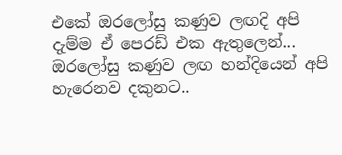එකේ ඔරලෝසු කණුව ලඟදි අපි දැම්ම ඒ පෙරඩ් එක ඇතුලෙන්... ඔරලෝසු කණුව ලඟ හන්දියෙන් අපි හැරෙනව දකුනට..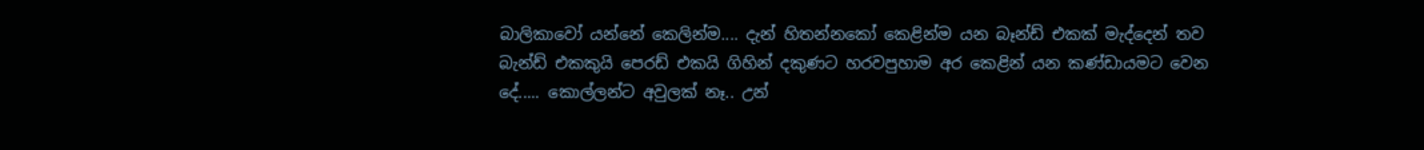බාලිකාවෝ යන්නේ කෙලින්ම.... දැන් හිතන්නකෝ කෙළින්ම යන බෑන්ඩ් එකක් මැද්දෙන් තව බැන්ඩ් එකකුයි පෙරඩ් එකයි ගිහින් දකුණට හරවපුහාම අර කෙළින් යන කණ්ඩායමට වෙන දේ..... කොල්ලන්ට අවුලක් නෑ.. උන්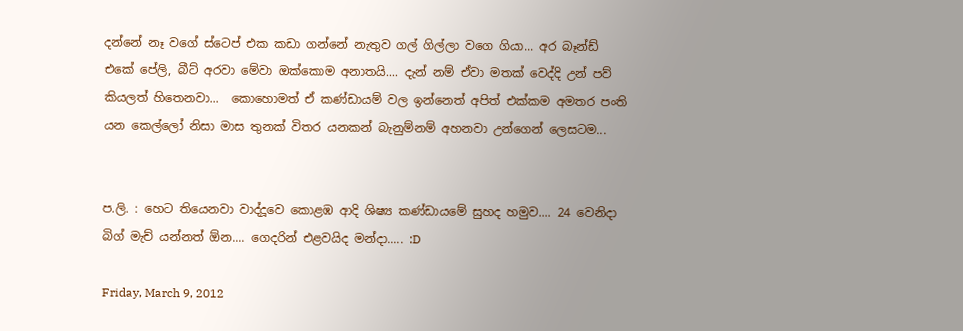දන්නේ නෑ වගේ ස්ටෙප් එක කඩා ගන්නේ නැතුව ගල් ගිල්ලා වගෙ ගියා... අර බෑන්ඩ් එකේ පේලි, බීට් අරවා මේවා ඔක්කොම අනාතයි.... දැන් නම් ඒවා මතක් වෙද්දි උන් පව් කියලත් හිතෙනවා...  කොහොමත් ඒ කණ්ඩායම් වල ඉන්නෙත් අපිත් එක්කම අමතර පංති යන කෙල්ලෝ නිසා මාස තුනක් විතර යනකන් බැනුම්නම් අහනවා උන්ගෙන් ලෙසටම...


ප.ලි. : හෙට තියෙනවා වාද්දූවෙ කොළඹ ආදි ශිෂ්‍ය කණ්ඩායමේ සුහද හමුව.... 24 වෙනිදා බිග් මැච් යන්නත් ඕන.... ගෙදරින් එළවයිද මන්දා..... :D

Friday, March 9, 2012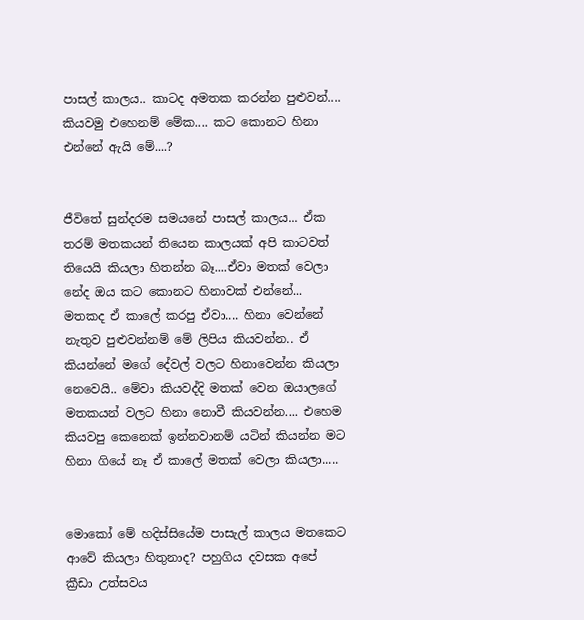පාසල් කාලය.. කාටද අමතක කරන්න පුළුවන්.... කියවමු එහෙනම් මේක.... කට කොනට හිනා එන්නේ ඇයි මේ....?


ජීවිතේ සුන්දරම සමයනේ පාසල් කාලය... ඒක තරම් මතකයන් තියෙන කාලයක් අපි කාටවත් තියෙයි කියලා හිතන්න බෑ....ඒවා මතක් වෙලා නේද ඔය කට කොනට හිනාවක් එන්නේ... මතකද ඒ කාලේ කරපු ඒවා.... හිනා වෙන්නේ නැතුව පුළුවන්නම් මේ ලිපිය කියවන්න.. ඒ කියන්නේ මගේ දේවල් වලට හිනාවෙන්න කියලා නෙවෙයි.. මේවා කියවද්දි මතක් වෙන ඔයාලගේ මතකයන් වලට හිනා නොවී කියවන්න.... එහෙම කියවපු කෙනෙක් ඉන්නවානම් යටින් කියන්න මට හිනා ගියේ නෑ ඒ කාලේ මතක් වෙලා කියලා.....


මොකෝ මේ හදිස්සියේම පාසැල් කාලය මතකෙට ආවේ කියලා හිතුනාද? පහුගිය දවසක අපේ ක්‍රීඩා උත්සවය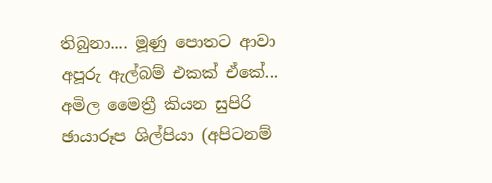තිබුනා.... මූණු පොතට ආවා අපූරු ඇල්බම් එකක් ඒකේ... අමිල මෛත්‍රී කියන සුපිරි ඡායාරූප ශිල්පියා (අපිටනම්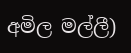අමිල මල්ලී)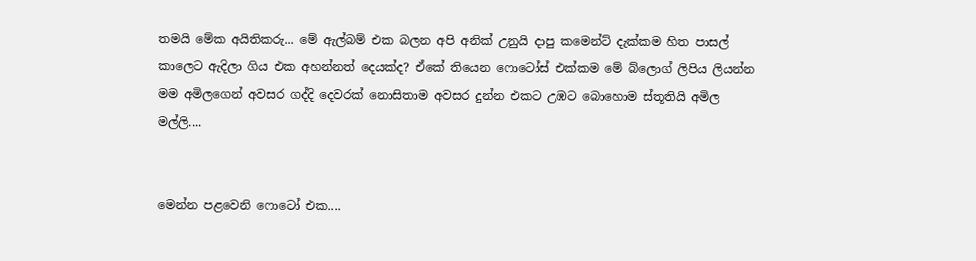තමයි මේක අයිතිකරු... මේ ඇල්බම් එක බලන අපි අනික් උනුයි දාපු කමෙන්ට් දැක්කම හිත පාසල් කාලෙට ඇදිලා ගිය එක අහන්නත් දෙයක්ද? ඒකේ තියෙන ෆොටෝස් එක්කම මේ බ්ලොග් ලිපිය ලියන්න මම අමිලගෙන් අවසර ගද්දි දෙවරක් නොසිතාම අවසර දුන්න එකට උඹට බොහොම ස්තූතියි අමිල මල්ලි....


මෙන්න පළවෙනි ෆොටෝ එක....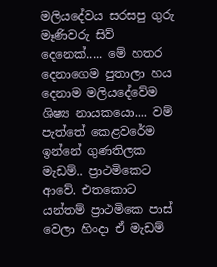මලියදේවය සරසපු ගුරු මෑණිවරු සිව් දෙනෙක්..... මේ හතර දෙනාගෙම පුතාලා හය දෙනාම මලියදේවේම ශිෂ්‍ය නායකයො.... වම් පැත්තේ කෙළවරේම ඉන්නේ ගුණතිලක මැඩම්.. ප්‍රාථමිකෙට ආවේ. එතකොට යන්තම් ප්‍රාථමිකෙ පාස් වෙලා හිංදා ඒ මැඩම්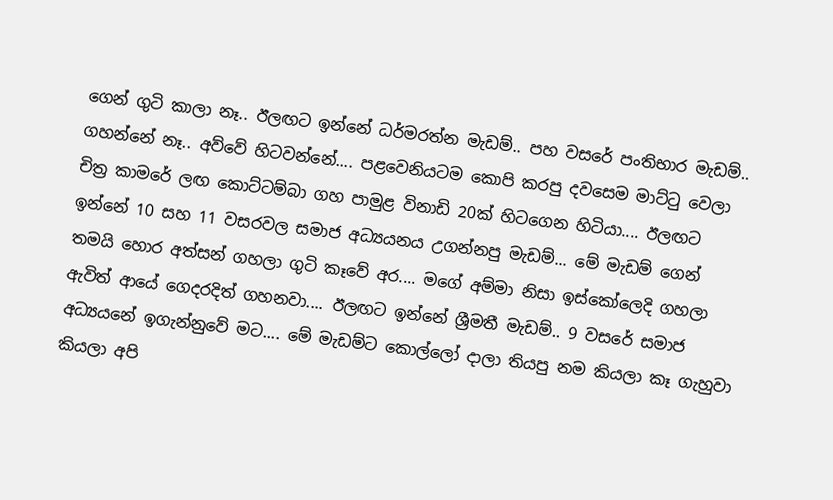ගෙන් ගුටි කාලා නෑ.. ඊලඟට ඉන්නේ ධර්මරත්න මැඩම්.. පහ වසරේ පංතිභාර මැඩම්.. ගහන්නේ නෑ.. අව්වේ හිටවන්නේ.... පළවෙනියටම කොපි කරපු දවසෙම මාට්ටු වෙලා චිත්‍ර කාමරේ ලඟ කොට්ටම්බා ගහ පාමුළ විනාඩි 20ක් හිටගෙන හිටියා.... ඊලඟට ඉන්නේ 10 සහ 11 වසරවල සමාජ අධ්‍යයනය උගන්නපු මැඩම්... මේ මැඩම් ගෙන් තමයි හොර අත්සන් ගහලා ගුටි කෑවේ අර.... මගේ අම්මා නිසා ඉස්කෝලෙදි ගහලා ඇවිත් ආයේ ගෙදරදිත් ගහනවා.... ඊලඟට ඉන්නේ ශ්‍රීමතී මැඩම්.. 9 වසරේ සමාජ අධ්‍යයනේ ඉගැන්නුවේ මට.... මේ මැඩම්ට කොල්ලෝ දාලා තියපු නම කියලා කෑ ගැහුවා කියලා අපි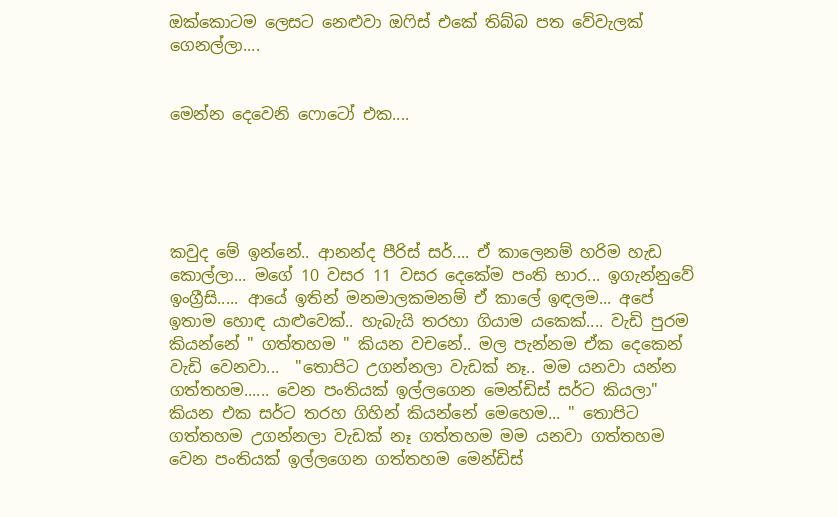ඔක්කොටම ලෙසට නෙළුවා ඔෆිස් එකේ තිබ්බ පත වේවැලක් ගෙනල්ලා....


මෙන්න දෙවෙනි ෆොටෝ එක....





කවුද මේ ඉන්නේ.. ආනන්ද පීරිස් සර්.... ඒ කාලෙනම් හරිම හැඩ කොල්ලා... මගේ 10 වසර 11 වසර දෙකේම පංති භාර... ඉගැන්නුවේ ඉංග්‍රීසි..... ආයේ ඉතින් මනමාලකමනම් ඒ කාලේ ඉඳලම... අපේ ඉතාම හොඳ යාළුවෙක්.. හැබැයි තරහා ගියාම යකෙක්.... වැඩි පුරම කියන්නේ " ගත්තහම " කියන වචනේ.. මල පැන්නම ඒක දෙකෙන් වැඩි වෙනවා...  "තොපිට උගන්නලා වැඩක් නෑ.. මම යනවා යන්න ගත්තහම...... වෙන පංතියක් ඉල්ලගෙන මෙන්ඩිස් සර්ට කියලා" කියන එක සර්ට තරහ ගිහින් කියන්නේ මෙහෙම... " තොපිට ගත්තහම උගන්නලා වැඩක් නෑ ගත්තහම මම යනවා ගත්තහම වෙන පංතියක් ඉල්ලගෙන ගත්තහම මෙන්ඩිස්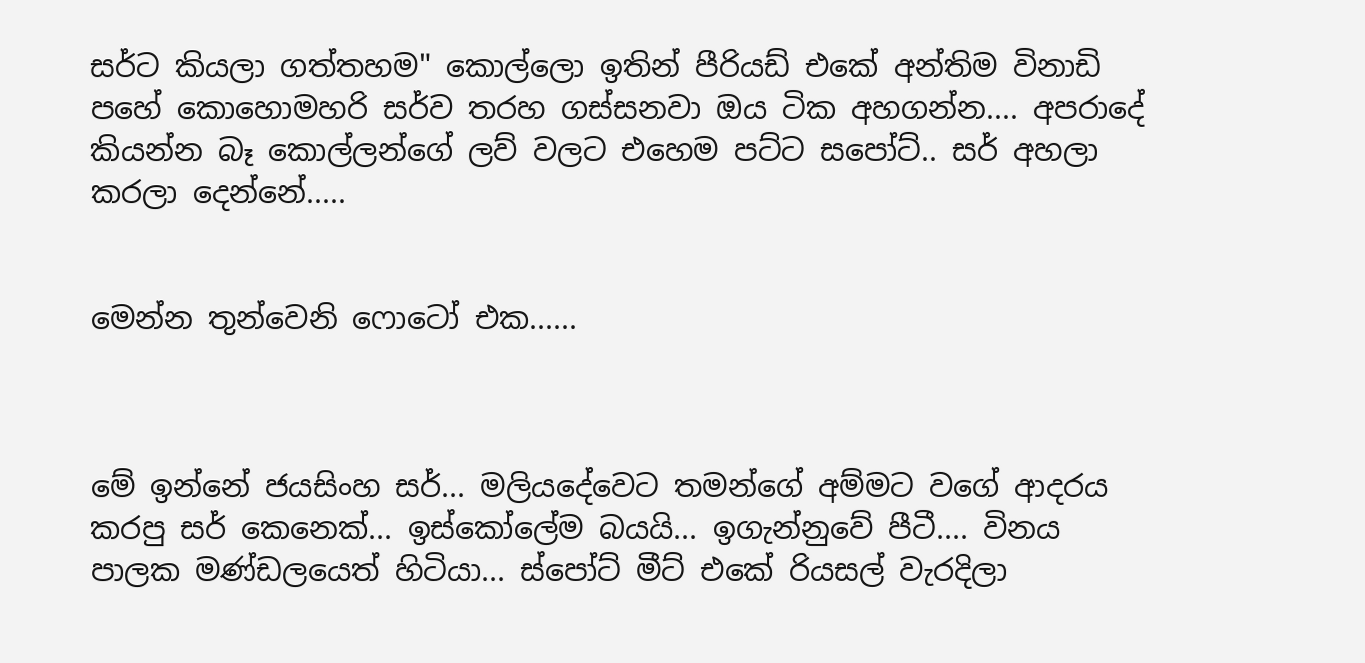සර්ට කියලා ගත්තහම" කොල්ලො ඉතින් පීරියඩ් එකේ අන්තිම විනාඩි පහේ කොහොමහරි සර්ව තරහ ගස්සනවා ඔය ටික අහගන්න.... අපරාදේ කියන්න බෑ කොල්ලන්ගේ ලව් වලට එහෙම පට්ට සපෝට්.. සර් අහලා කරලා දෙන්නේ.....


මෙන්න තුන්වෙනි ෆොටෝ එක......



මේ ඉන්නේ ජයසිංහ සර්... මලියදේවෙට තමන්ගේ අම්මට වගේ ආදරය කරපු සර් කෙනෙක්... ඉස්කෝලේම බයයි... ඉගැන්නුවේ පීටී.... විනය පාලක මණ්ඩලයෙත් හිටියා... ස්පෝට් මීට් එකේ රියසල් වැරදිලා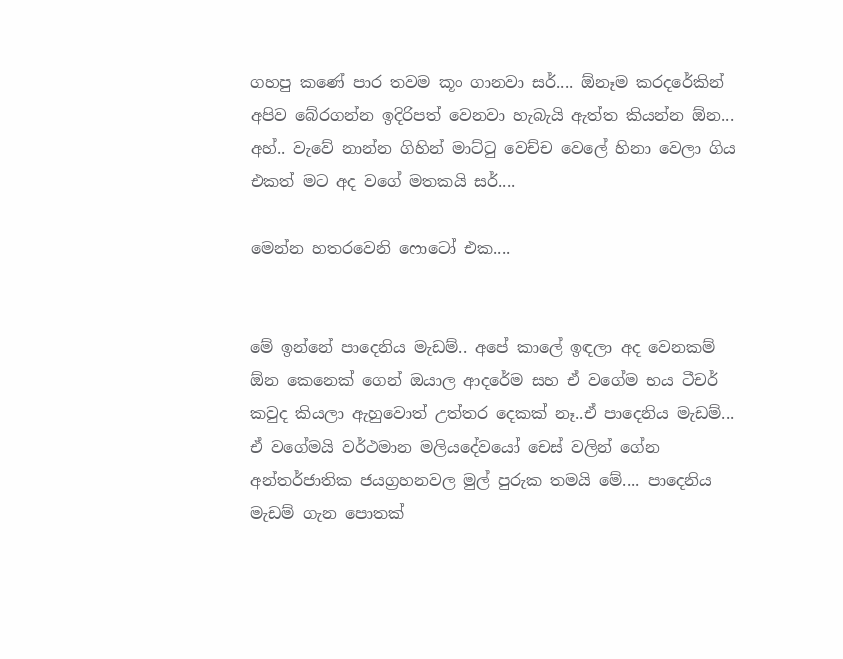ගහපු කණේ පාර තවම කූං ගානවා සර්.... ඕනෑම කරදරේකින් අපිව බේරගන්න ඉදිරිපත් වෙනවා හැබැයි ඇත්ත කියන්න ඕන... අහ්.. වැවේ නාන්න ගිහින් මාට්ටු වෙච්ච වෙලේ හිනා වෙලා ගිය එකත් මට අද වගේ මතකයි සර්....

මෙන්න හතරවෙනි ෆොටෝ එක....


මේ ඉන්නේ පාදෙනිය මැඩම්.. අපේ කාලේ ඉඳලා අද වෙනකම් ඕන කෙනෙක් ගෙන් ඔයාල ආදරේම සහ ඒ වගේම භය ටීචර් කවුද කියලා ඇහුවොත් උත්තර දෙකක් නෑ..ඒ පාදෙනිය මැඩම්...  ඒ වගේමයි වර්ථමාන මලියදේවයෝ චෙස් වලින් ගේන අන්තර්ජාතික ජයග්‍රහනවල මුල් පුරුක තමයි මේ.... පාදෙනිය මැඩම් ගැන පොතක්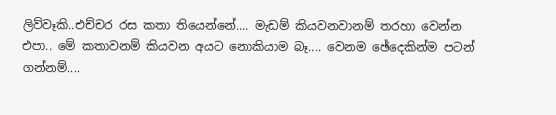ලිව්වෑකි..එච්චර රස කතා තියෙන්නේ.... මැඩම් කියවනවානම් තරහා වෙන්න එපා.. මේ කතාවනම් කියවන අයට නොකියාම බෑ.... වෙනම ඡේදෙකින්ම පටන් ගන්නම්....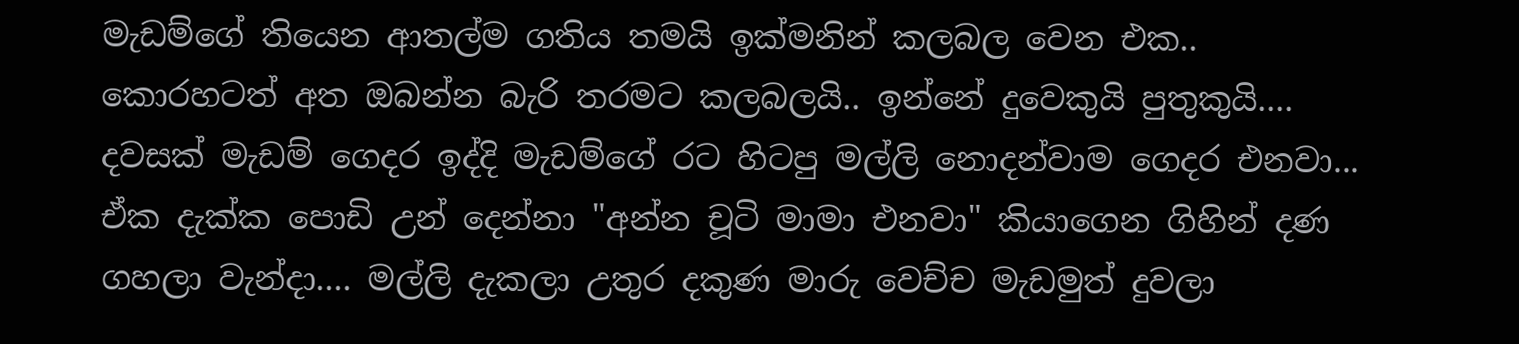මැඩම්ගේ තියෙන ආතල්ම ගතිය තමයි ඉක්මනින් කලබල වෙන එක.. කොරහටත් අත ඔබන්න බැරි තරමට කලබලයි.. ඉන්නේ දුවෙකුයි පුතුකුයි.... දවසක් මැඩම් ගෙදර ඉද්දි මැඩම්ගේ රට හිටපු මල්ලි නොදන්වාම ගෙදර එනවා... ඒක දැක්ක පොඩි උන් දෙන්නා "අන්න චූටි මාමා එනවා" කියාගෙන ගිහින් දණ ගහලා වැන්දා.... මල්ලි දැකලා උතුර දකුණ මාරු වෙච්ච මැඩමුත් දුවලා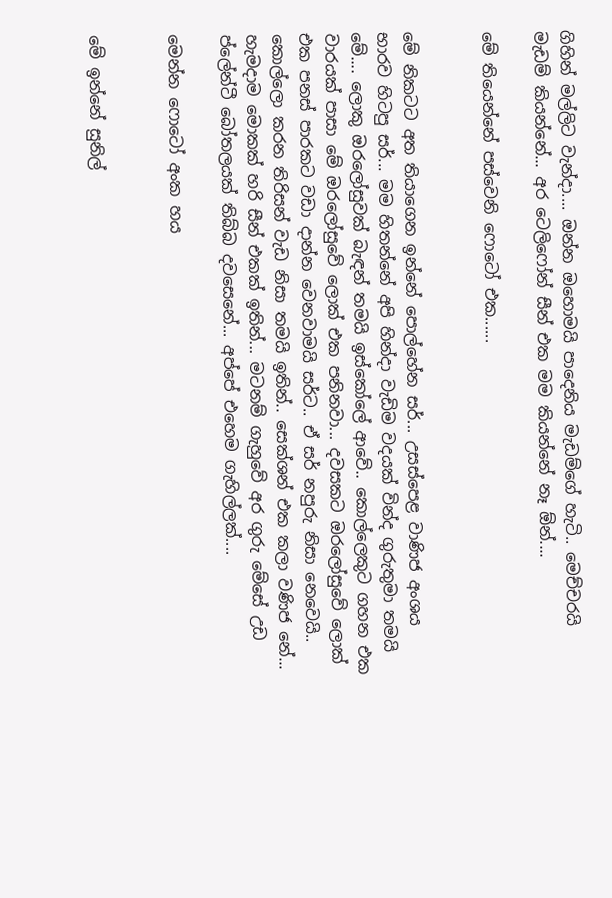ගිහින් මල්ලිට වැන්දා.... ඔන්න ඔහොමයි පාදෙනිය මැඩම්ගේ හැටි.. මෙච්චරයි මැඩම් කියන්නේ... අර ටෙලිෆෝන් සීන් එක මම කියන්නේ නෑ ඕන්....

මේ තියෙන්නේ පස්වෙනි ෆොටෝ එක......


මේ නිකටට අත තියාගෙන ඉන්නේ පොල්හේන සර්... උසස්පෙළ වාණිජ අංශය භාරව හිටපු සර්... මම හිතන්නේ අපි හින්දා වැඩිම වදයක් වින්ද ගුරුතුමා තමයි මේ.... ලොකු ඔරලෝසුවක් බැඳන් තමයි ඉස්කෝලේ ආවේ.. කොල්ලෙකුට ගහන එක වාරයක් පාසා මේ ඔරලෝසුවේ ලොක් එක පනිනවා... දවසකට ඔරලෝසුවේ ලොක් එක පනස් පාරකට වඩා දාන්න වෙනවාමයි සර්ට.. ඒ සර් නපුරු නිසා නෙවෙයි.. කොල්ලො කරන තිරිසන් වැඩ නිසා තමයි ඉතින්.. සෙක්ශන් එක කලා වණිජ නේ... හැමදාම මොකක් හරි සීන් එකක් ඉතින්... මටනම් ගැහුවේ අර ගුරු මේසේ උඩ ප්ලේන්ටී බෝතලයක් තිබ්බ දවසෙනේ... අප්පේ එහෙම ගැහිල්ලක්....

මෙන්න ෆොටෝ අංක හය


මේ ඉන්නේ සුනිල්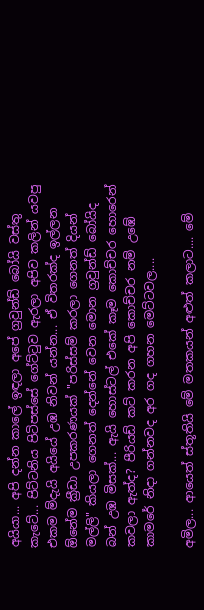අයියා... අපි දන්න කාලේ ඉඳලා අපේ ග්‍රවුන්ඩ් බෝයි වස්තු කැටේ... පිට්ටනිය පිටිපස්සේ ගේට්ටුව ඇරලා අපිව කලින් යවපු එකම ම්දැයි අයියේ උඹ නිවන් යන්න... ඒ විතරක්ද ඉල්ලන ඕනේම ක්‍රීඩා උපකරණයක් "පරිස්සම් කරලා ගෙනත් දියන් මල්ලි" කියලා ගෙනත් දෙන්නේ වෙන මොන ග්‍රවුන්ඩ් බෝයිද බන් උඹ මිසක්... ඇයි හොස්ටල් එකේ කෑම කොච්චර හොරෙන් කවලා ඇත්ද? පීරියඩ් කට් කරන අපි කොච්චර නම් උඹේ කාමරේ නිදා ගන්නවද අර ගද ගහන මෙට්ටවල....

අමිල... ආයෙත් ස්තූතියි මේ මතකයන් අළුත් කලාට.... මේ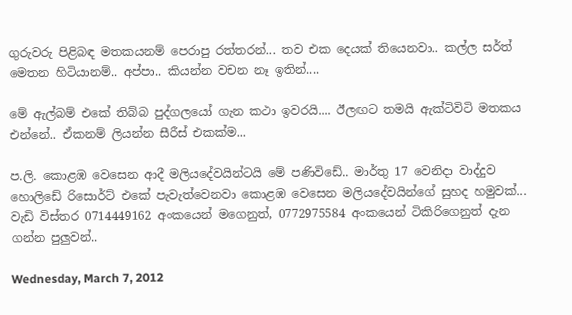ගුරුවරු පිළිබඳ මතකයනම් පෙරාපු රත්තරන්... තව එක දෙයක් තියෙනවා.. කල්ල සර්ත් මෙතන හිටියානම්.. අප්පා.. කියන්න වචන නෑ ඉතින්....

මේ ඇල්බම් එකේ තිබ්බ පුද්ගලයෝ ගැන කථා ඉවරයි.... ඊලඟට තමයි ඇක්ටිවිටි මතකය එන්නේ.. ඒකනම් ලියන්න සීරීස් එකක්ම...

ප.ලි. කොළඹ වෙසෙන ආදී මලියදේවයින්ටයි මේ පණිවිඩේ.. මාර්තු 17 වෙනිදා වාද්දුව හොලිඩේ රිසොර්ට් එකේ පැවැත්වෙනවා කොළඹ වෙසෙන මලියදේවයින්ගේ සුහද හමුවක්... වැඩි විස්තර 0714449162 අංකයෙන් මගෙනුත්, 0772975584 අංකයෙන් ටිකිරිගෙනුත් දැන ගන්න පුලුවන්..

Wednesday, March 7, 2012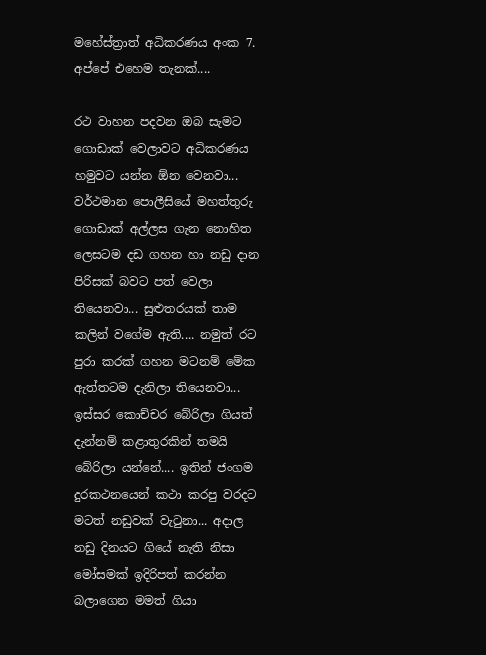මහේස්ත්‍රාත් අධිකරණය අංක 7. අප්පේ එහෙම තැනක්....

රථ වාහන පදවන ඔබ සැමට ගොඩාක් වෙලාවට අධිකරණය හමුවට යන්න ඕන වෙනවා... වර්ථමාන පොලීසියේ මහත්තුරු ගොඩාක් අල්ලස ගැන නොහිත ලෙසටම දඩ ගහන හා නඩු දාන පිරිසක් බවට පත් වෙලා තියෙනවා... සුළුතරයක් තාම කලින් වගේම ඇති.... නමුත් රට පුරා කරක් ගහන මටනම් මේක ඇත්තටම දැනිලා තියෙනවා... ඉස්සර කොච්චර බේරිලා ගියත් දැන්නම් කළාතුරකින් තමයි බේරිලා යන්නේ.... ඉතින් ජංගම දුරකථනයෙන් කථා කරපු වරදට මටත් නඩුවක් වැටුනා... අදාල නඩු දිනයට ගියේ නැති නිසා මෝසමක් ඉදිරිපත් කරන්න බලාගෙන මමත් ගියා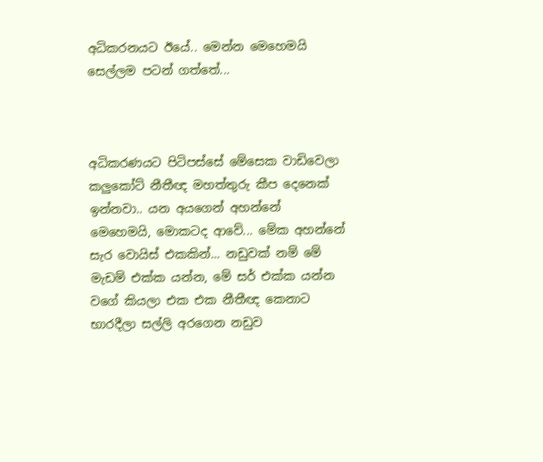අධිකරනයට ඊයේ.. මෙන්න මෙහෙමයි සෙල්ලම පටන් ගත්තේ...



අධිකරණයට පිටිපස්සේ මේසෙක වාඩිවෙලා කලුකෝට් නීතීඥ මහත්තුරු කීප දෙනෙක් ඉන්නවා.. යන අයගෙන් අහන්නේ මෙහෙමයි, මොකටද ආවේ... මේක අහන්නේ සැර වොයිස් එකකින්... නඩුවක් නම් මේ මැඩම් එක්ක යන්න, මේ සර් එක්ක යන්න වගේ කියලා එක එක නීතීඥ කෙනාට භාරදීලා සල්ලි අරගෙන නඩුව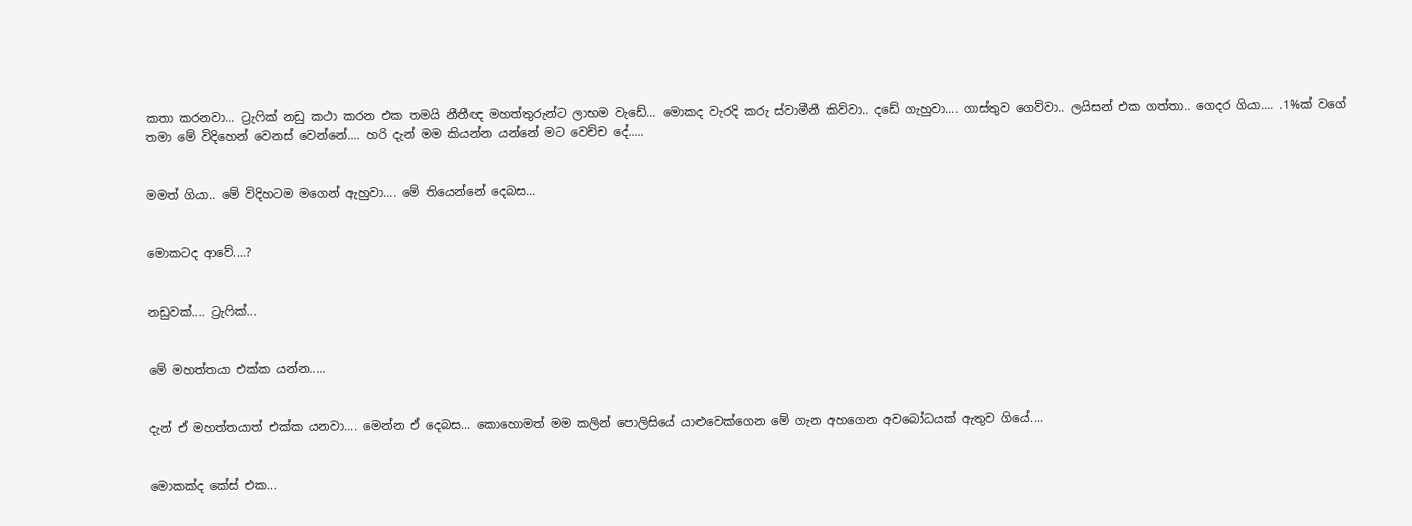කතා කරනවා... ට්‍රැෆික් නඩු කථා කරන එක තමයි නීතීඥ මහත්තුරුන්ට ලාභම වැඩේ... මොකද වැරදි කරු ස්වාමීනී කිව්වා.. දඩේ ගැහුවා.... ගාස්තුව ගෙව්වා.. ලයිසන් එක ගත්තා.. ගෙදර ගියා.... .1%ක් වගේ තමා මේ විදිහෙන් වෙනස් වෙන්නේ.... හරි දැන් මම කියන්න යන්නේ මට වෙච්ච දේ.....


මමත් ගියා.. මේ විදිහටම මගෙන් ඇහුවා.... මේ තියෙන්නේ දෙබස...


මොකටද ආවේ....?


නඩුවක්.... ට්‍රැෆික්...


මේ මහත්තයා එක්ක යන්න.....


දැන් ඒ මහත්තයාත් එක්ක යනවා.... මෙන්න ඒ දෙබස... කොහොමත් මම කලින් පොලිසියේ යාළුවෙක්ගෙන මේ ගැන අහගෙන අවබෝධයක් ඇතුව ගියේ....


මොකක්ද කේස් එක...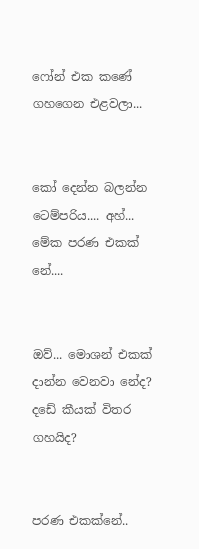ෆෝන් එක කණේ ගහගෙන එළවලා...


කෝ දෙන්න බලන්න ටෙම්පරිය.... අහ්... මේක පරණ එකක් නේ....


ඔව්... මොශන් එකක් දාන්න වෙනවා නේද? දඩේ කීයක් විතර ගහයිද?


පරණ එකක්නේ..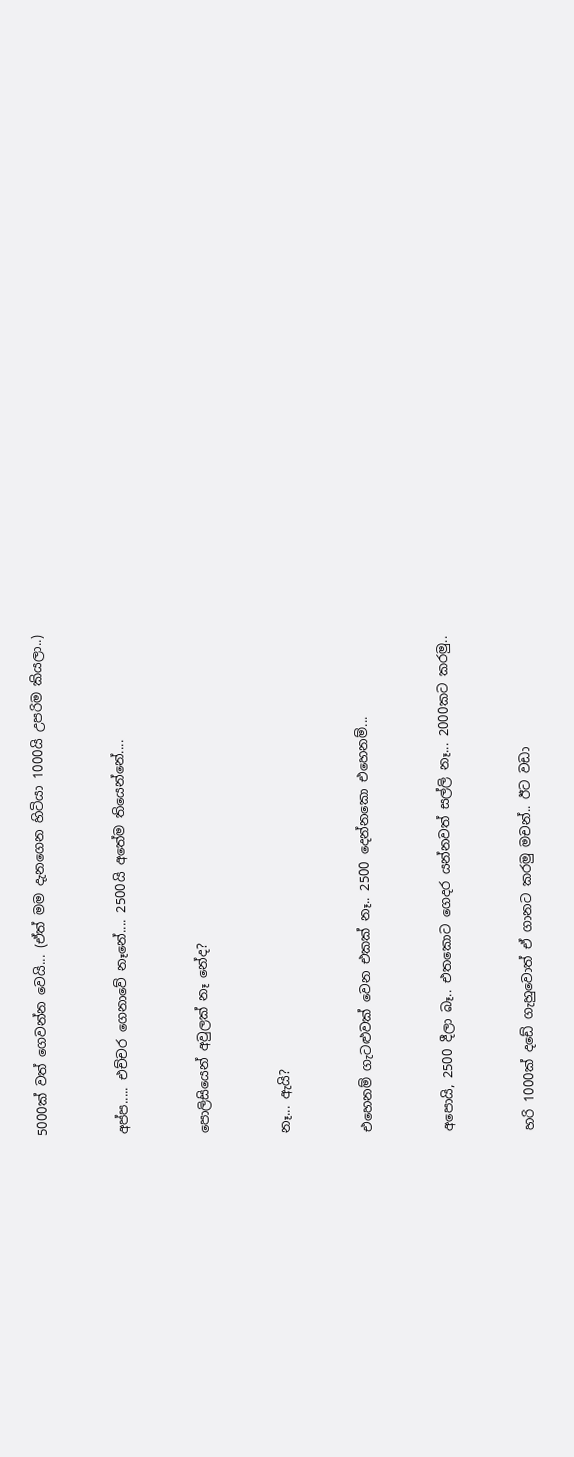5000ක් වත් ගෙවන්න වෙයි... (ඒත් මම දැනගෙන හිටියා 1000යි උපරිම කියලා..)


අප්ප..... එච්චර ගෙනාවේ නෑනේ.... 2500යි අතේම තියෙන්නේ....


පොලිසියෙන් අවුලක් නෑ නේද?


නෑ... ඇයි?


එහෙනම් ගැටළුවක් වෙන එකක් නෑ.. 2500 දෙන්නකො එහෙනම්...


අපොයි, 2500 දීලා බෑ.. එතකොට ගෙදර යන්නවත් සල්ලි නෑ... 2000කට කරමු..


හරි 1000ක් දඩේ ගැහුවොත් ඒ ගානට කරමු මචන්.. ඊට වඩා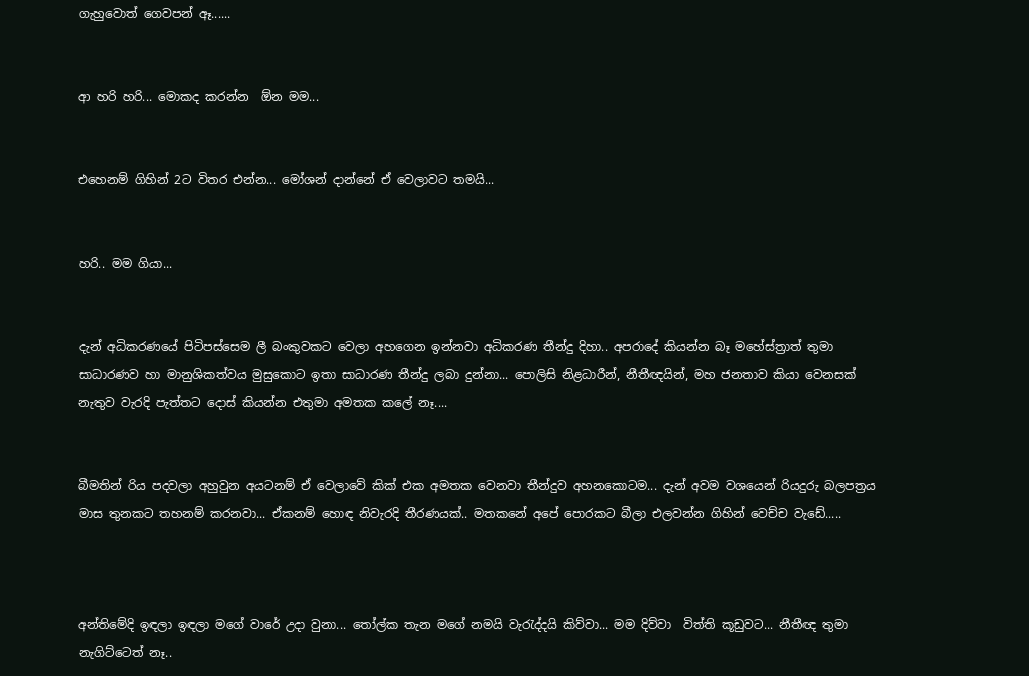ගැහුවොත් ගෙවපන් ඈ......


ආ හරි හරි... මොකද කරන්න  ඕන මම...


එහෙනම් ගිහින් 2ට විතර එන්න... මෝශන් දාන්නේ ඒ වෙලාවට තමයි...


හරි.. මම ගියා...


දැන් අධිකරණයේ පිටිපස්සෙම ලී බංකුවකට වෙලා අහගෙන ඉන්නවා අධිකරණ තීන්දු දිහා.. අපරාදේ කියන්න බෑ මහේස්ත්‍රාත් තුමා සාධාරණව හා මානුශිකත්වය මුසුකොට ඉතා සාධාරණ තීන්දු ලබා දුන්නා... පොලිසි නිළධාරීන්, නීතීඥයින්, මහ ජනතාව කියා වෙනසක් නැතුව වැරදි පැත්තට දොස් කියන්න එතුමා අමතක කලේ නෑ....


බීමතින් රිය පදවලා අහුවුන අයටනම් ඒ වෙලාවේ කික් එක අමතක වෙනවා තීන්දුව අහනකොටම... දැන් අවම වශයෙන් රියදුරු බලපත්‍රය මාස තුනකට තහනම් කරනවා... ඒකනම් හොඳ නිවැරදි තීරණයක්.. මතකනේ අපේ පොරකට බීලා එලවන්න ගිහින් වෙච්ච වැඩේ.....



අන්තිමේදි ඉඳලා ඉඳලා මගේ වාරේ උදා වුනා... තෝල්ක තැන මගේ නමයි වැරැද්දයි කිව්වා... මම දිව්වා  විත්ති කූඩුවට... නීතීඥ තුමා නැගිට්ටෙත් නෑ..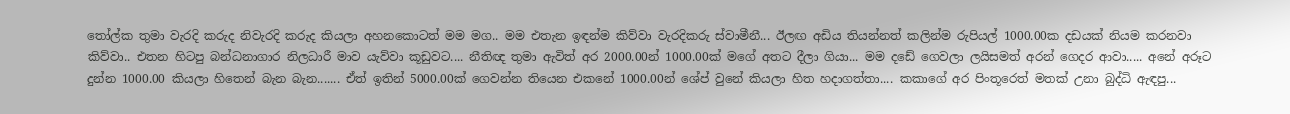තෝල්ක තුමා වැරදි කරුද නිවැරදි කරුද කියලා අහනකොටත් මම මග.. මම එතැන ඉඳන්ම කිව්වා වැරදිකරු ස්වාමීනී... ඊලඟ අඩිය තියන්නත් කලින්ම රුපියල් 1000.00ක දඩයක් නියම කරනවා කිව්වා.. එතන හිටපු බන්ධනාගාර නිලධාරී මාව යැව්වා කූඩුවට.... නීතිඥ තුමා ඇවිත් අර 2000.00න් 1000.00ක් මගේ අතට දීලා ගියා... මම දඩේ ගෙවලා ලයිසමත් අරන් ගෙදර ආවා..... අනේ අරූට දුන්න 1000.00 කියලා හිතෙන් බැන බැන....... ඒත් ඉතින් 5000.00ක් ගෙවන්න තියෙන එකනේ 1000.00න් ශේප් වුනේ කියලා හිත හදාගත්තා.... කකාගේ අර පිංතූරෙත් මතක් උනා බුද්ධි ඇඳපු...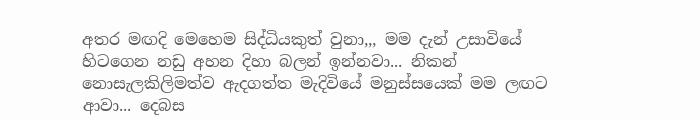අතර මඟදි මෙහෙම සිද්ධියකුත් වුනා,,, මම දැන් උසාවියේ හිටගෙන නඩු අහන දිහා බලන් ඉන්නවා... නිකන් නොසැලකිලිමත්ව ඇදගත්ත මැදිවියේ මනුස්සයෙක් මම ලඟට ආවා... දෙබස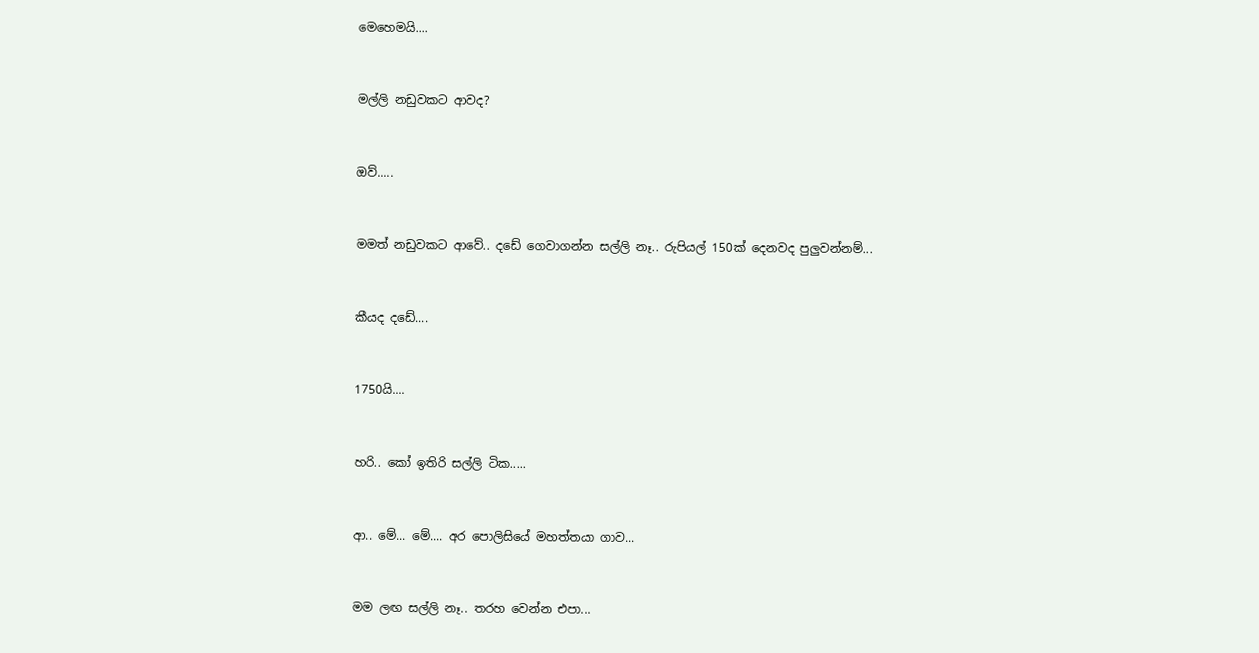මෙහෙමයි....


මල්ලි නඩුවකට ආවද?


ඔව්.....


මමත් නඩුවකට ආවේ.. දඩේ ගෙවාගන්න සල්ලි නෑ.. රුපියල් 150ක් දෙනවද පුලුවන්නම්...


කීයද දඩේ....


1750යි....


හරි.. කෝ ඉතිරි සල්ලි ටික.....


ආ.. මේ... මේ.... අර පොලිසියේ මහත්තයා ගාව...


මම ලඟ සල්ලි නෑ.. තරහ වෙන්න එපා...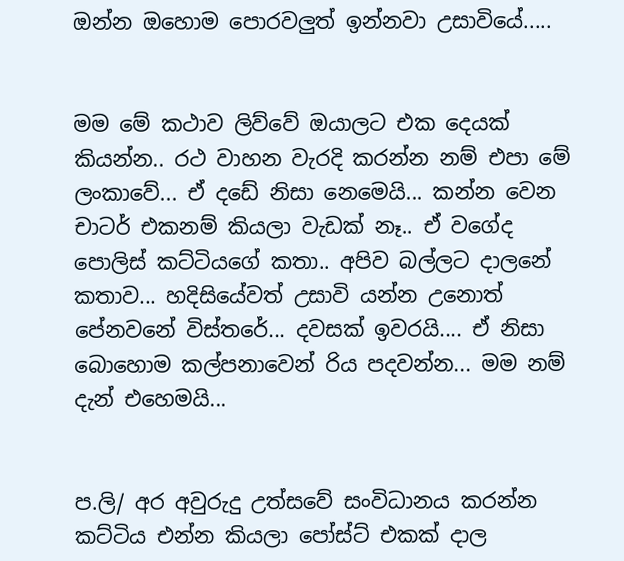ඔන්න ඔහොම පොරවලුත් ඉන්නවා උසාවියේ.....


මම මේ කථාව ලිව්වේ ඔයාලට එක දෙයක් කියන්න.. රථ වාහන වැරදි කරන්න නම් එපා මේ ලංකාවේ... ඒ දඩේ නිසා නෙමෙයි... කන්න වෙන චාටර් එකනම් කියලා වැඩක් නෑ.. ඒ වගේද පොලිස් කට්ටියගේ කතා.. අපිව බල්ලට දාලනේ කතාව... හදිසියේවත් උසාවි යන්න උනොත් පේනවනේ විස්තරේ... දවසක් ඉවරයි.... ඒ නිසා බොහොම කල්පනාවෙන් රිය පදවන්න... මම නම් දැන් එහෙමයි...


ප.ලි/ අර අවුරුදු උත්සවේ සංවිධානය කරන්න කට්ටිය එන්න කියලා පෝස්ට් එකක් දාල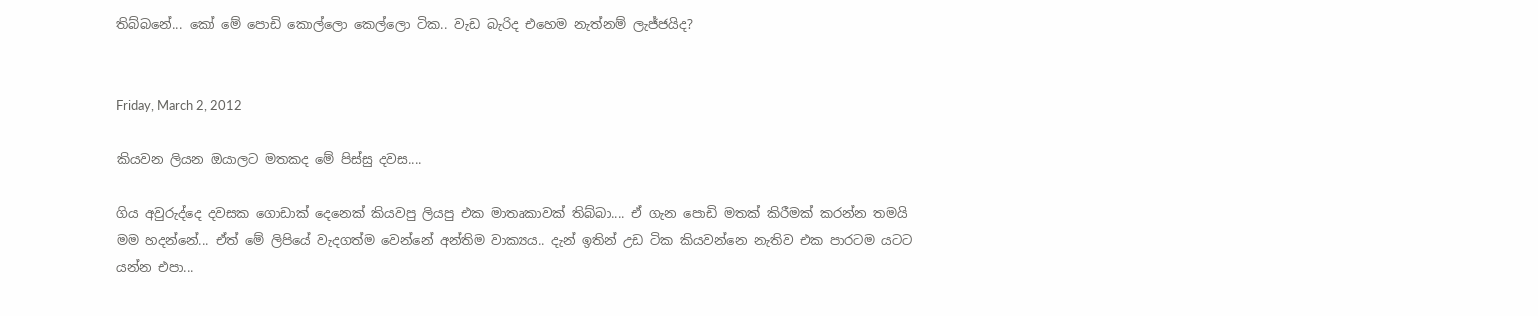තිබ්බනේ... කෝ මේ පොඩි කොල්ලො කෙල්ලො ටික.. වැඩ බැරිද එහෙම නැත්නම් ලැජ්ජයිද?


Friday, March 2, 2012

කියවන ලියන ඔයාලට මතකද මේ පිස්සු දවස....

ගිය අවුරුද්දෙ දවසක ගොඩාක් දෙනෙක් කියවපු ලියපු එක මාතෘකාවක් තිබ්බා.... ඒ ගැන පොඩි මතක් කිරීමක් කරන්න තමයි මම හදන්නේ... ඒත් මේ ලිපියේ වැදගත්ම වෙන්නේ අන්තිම වාක්‍යය.. දැන් ඉතින් උඩ ටික කියවන්නෙ නැතිව එක පාරටම යටට යන්න එපා...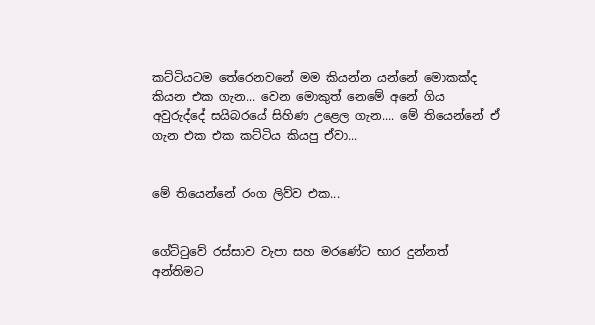කට්ටියටම තේරෙනවනේ මම කියන්න යන්නේ මොකක්ද කියන එක ගැන... වෙන මොකුත් නෙමේ අනේ ගිය අවුරුද්දේ සයිබරයේ සිහිණ උළෙල ගැන.... මේ තියෙන්නේ ඒ ගැන එක එක කට්ටිය කියපු ඒවා...


මේ තියෙන්නේ රංග ලිව්ව එක...


ගේට්‍ටුවේ රස්සාව වැපා සහ මරණේට භාර දුන්නත් අන්තිමට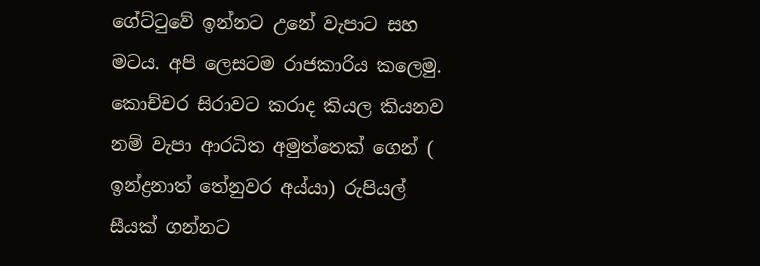ගේට්‍ටුවේ ඉන්නට උනේ වැපාට සහ මටය. අපි ලෙසටම රාජකාරිය කලෙමු. කොච්චර සිරාවට කරාද කියල කියනව නම් වැපා ආරධිත අමුත්තෙක් ගෙන් ( ඉන්ද්‍රනාත් තේනුවර අය්යා) රුපියල් සීයක් ගන්නට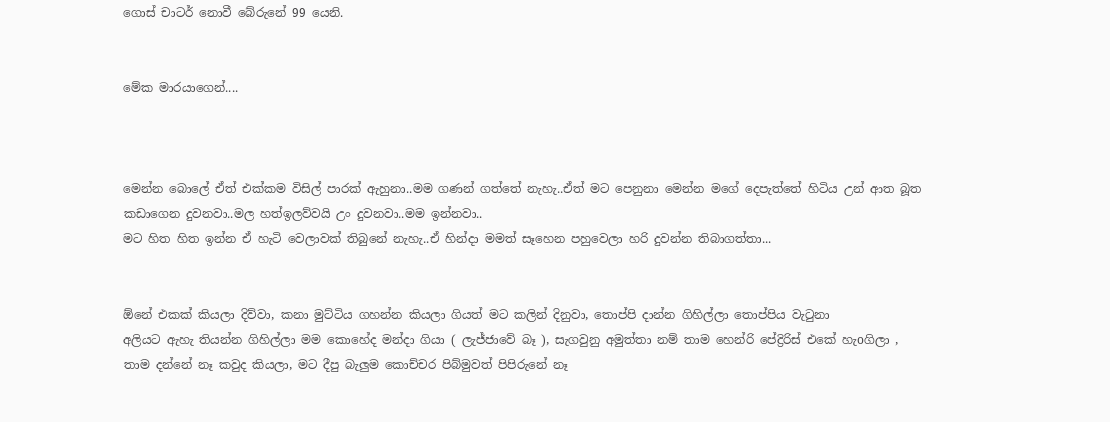ගොස් චාටර් නොවී බේරුනේ 99 යෙනි.


මේක මාරයාගෙන්....



මෙන්න බොලේ ඒත් එක්කම විසිල් පාරක් ඇහුනා..මම ගණන් ගත්තේ නැහැ..ඒත් මට පෙනුනා මෙන්න මගේ දෙපැත්තේ හිටිය උන් ආත බූත කඩාගෙන දුවනවා..මල හත්ඉලව්වයි උං දුවනවා..මම ඉන්නවා..
මට හිත හිත ඉන්න ඒ හැටි වෙලාවක් තිබුනේ නැහැ..ඒ හින්දා මමත් සෑහෙන පහුවෙලා හරි දුවන්න තිබාගත්තා...


ඕනේ එකක් කියලා දිව්වා, කනා මුට්ටිය ගහන්න කියලා ගියත් මට කලින් දිනුවා, තොප්පි දාන්න ගිහිල්ලා තොප්පිය වැටුනා
අලියට ඇහැ තියන්න ගිහිල්ලා මම කොහේද මන්දා ගියා ( ලැජ්ජාවේ බෑ ), සැගවුනු අමුත්තා නම් තාම හෙන්රි පේද්‍රිරිස් එකේ හැoගිලා , තාම දන්නේ නෑ කවුද කියලා, මට දීපු බැලුම කොච්චර පිබ්මුවත් පිපිරුනේ නෑ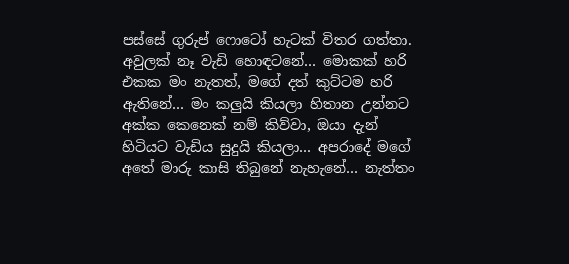පස්සේ ගුරුප් ෆොටෝ හැටක් විතර ගත්තා. අවුලක් නෑ වැඩි හොඳටනේ… මොකක් හරි එකක මං නැතත්, මගේ දත් කුට්ටම හරි ඇතිනේ… මං කලුයි කියලා හිතාන උන්නට අක්ක කෙනෙක් නම් කිව්වා, ඔයා දැන් හිටියට වැඩිය සුදුයි කියලා… අපරාදේ මගේ අතේ මාරු කාසි තිබුනේ නැහැනේ… නැත්තං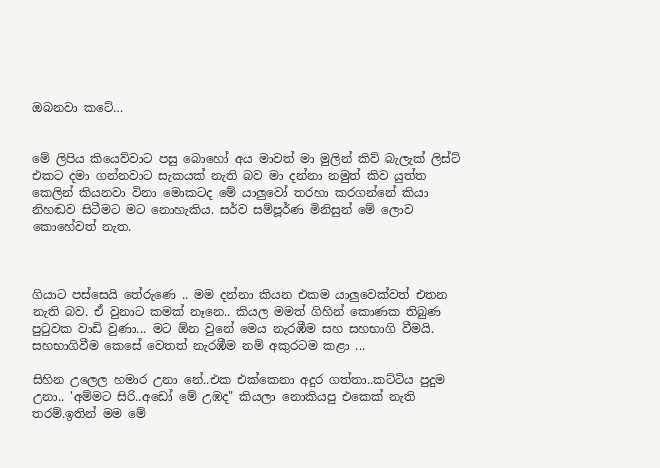ඔබනවා කටේ…


මේ ලිපිය කියෙව්වාට පසු බොහෝ අය මාවත් මා මුලින් කිව් බැලැක් ලිස්ට් එකට දමා ගන්නවාට සැකයක් නැති බව මා දන්නා නමුත් කිව යුත්ත කෙලින් කියනවා විනා මොකටද මේ යාලුවෝ තරහා කරගන්නේ කියා නිහඬව සිටීමට මට නොහැකිය. සර්ව සම්පූර්ණ මිනිසුන් මේ ලොව කොහේවත් නැත.



ගියාට පස්සෙයි තේරුණෙ .. මම දන්නා කියන එකම යාලුවෙක්වත් එතන නැති බව. ඒ වුනාට කමක් නෑනෙ.. කියල මමත් ගිහින් කොණක තිබුණ පුටුවක වාඩි වුණා... මට ඕන වුනේ මෙය නැරඹීම සහ සහභාගි වීමයි. සහභාගිවීම කෙසේ වෙතත් නැරඹීම නම් අකුරටම කළා ...

සිහින උලෙල හමාර උනා නේ..එක එක්කෙනා අදුර ගත්තා..කට්ටිය පුදුම උනා.. 'අම්මට සිරි..අඩෝ මේ උඹද" කියලා නොකියපු එකෙක් නැති තරම්.ඉතින් මම මේ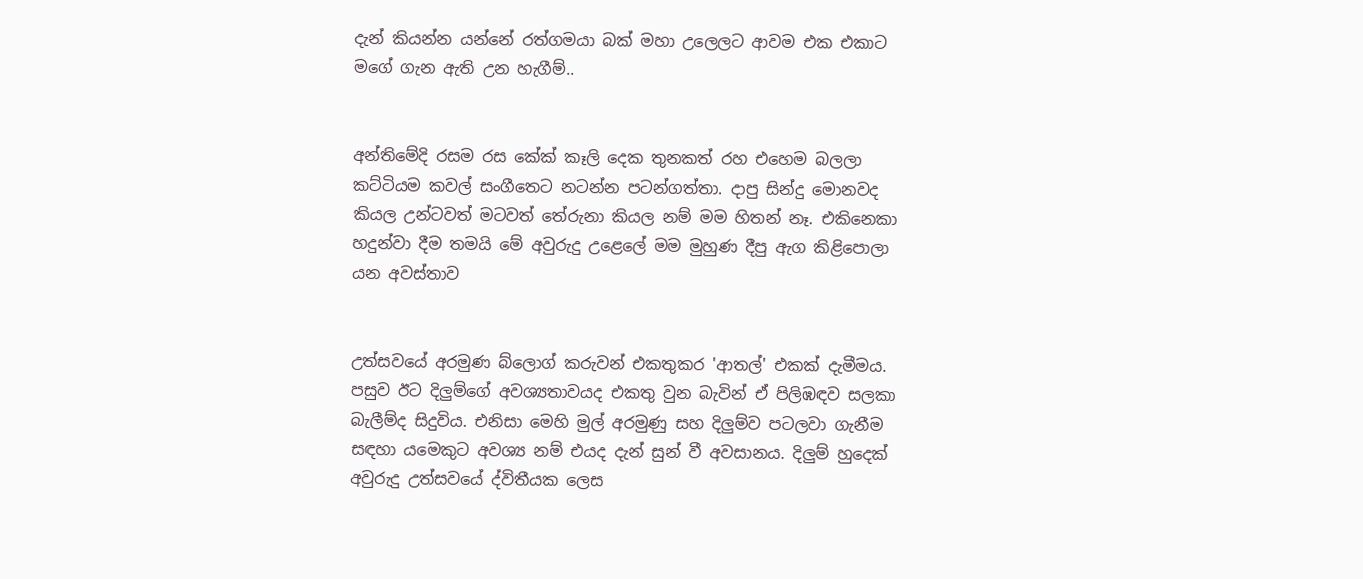දැන් කියන්න යන්නේ රත්ගමයා බක් මහා උලෙලට ආවම එක එකාට මගේ ගැන ඇති උන හැගීම්..


අන්තිමේදි රසම රස කේක් කෑලි දෙක තුනකත් රහ එහෙම බලලා කට්ටියම කවල් සංගීතෙට නටන්න පටන්ගත්තා. දාපු සින්දු මොනවද කියල උන්ටවත් මටවත් තේරුනා කියල නම් මම හිතන් නෑ. එකිනෙකා හදුන්වා දීම තමයි මේ අවුරුදු උළෙලේ මම මුහුණ දීපු ඇග කිළිපොලා යන අවස්තාව


උත්සවයේ අරමුණ බ්ලොග් කරුවන් එකතුකර 'ආතල්' එකක් දැමීමය. පසුව ඊට දිලුම්ගේ අවශ්‍යතාවයද එකතු වුන බැවින් ඒ පිලිඹඳව සලකා බැලීම්ද සිදුවිය. එනිසා මෙහි මුල් අරමුණු සහ දිලුම්ව පටලවා ගැනීම සඳහා යමෙකුට අවශ්‍ය නම් එයද දැන් සුන් වී අවසානය. දිලුම් හුදෙක් අවුරුදු උත්සවයේ ද්විතීයක ලෙස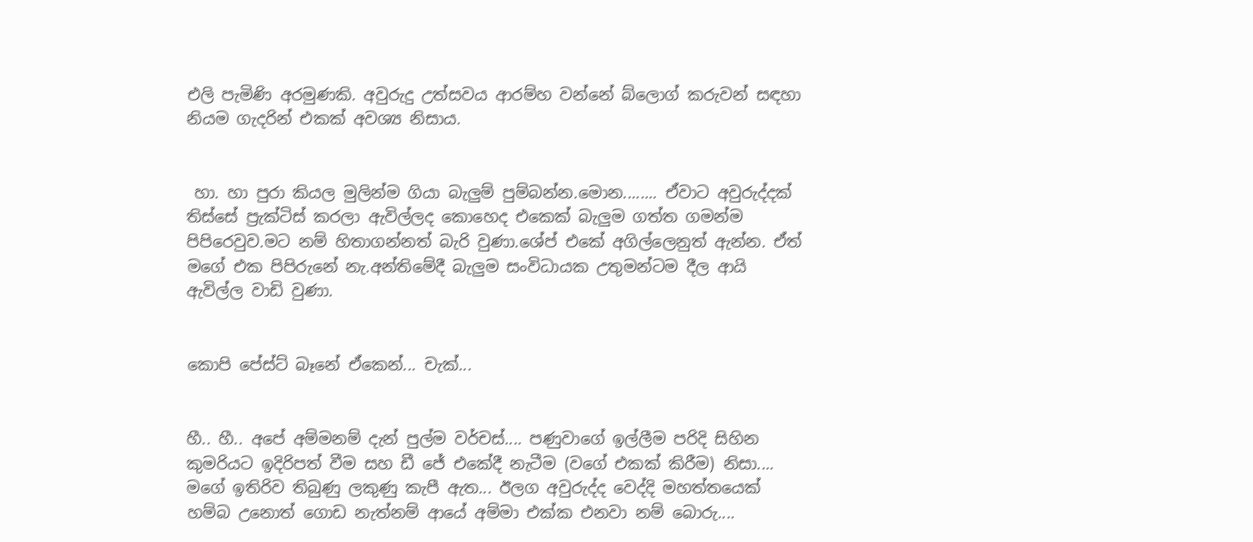එලි පැමිණි අරමුණකි. අවුරුදු උත්සවය ආරම්හ වන්නේ බ්ලොග් කරුවන් සඳහා නියම ගැදරින් එකක් අවශ්‍ය නිසාය.


 හා. හා පුරා කියල මුලින්ම ගියා බැලුම් පුම්බන්න.මොන........ ඒවාට අවුරුද්දක් තිස්සේ ප්‍රැක්ටිස් කරලා ඇවිල්ලද කොහෙද එකෙක් බැලුම ගත්ත ගමන්ම පිපිරෙවුව.මට නම් හිතාගන්නත් බැරි වුණා.ශේප් එකේ අගිල්ලෙනුත් ඇන්න. ඒත් මගේ එක පිපිරුනේ නැ.අන්තිමේදී බැලුම සංවිධායක උතුමන්ටම දීල ආයි ඇවිල්ල වාඩි වුණා.


කොපි පේස්ට් බෑනේ ඒකෙන්... චැක්...


හී.. හී.. අපේ අම්මනම් දැන් පුල්ම වර්චස්.... පණුවාගේ ඉල්ලීම පරිදි සිහින කුමරියට ඉදිරිපත් වීම සහ ඩී ජේ එකේදී නැටීම (වගේ එකක් කිරීම) නිසා....  මගේ ඉතිරිව තිබුණු ලකුණු කැපී ඇත... ඊලග අවුරුද්ද වෙද්දි මහත්තයෙක් හම්බ උනොත් ගොඩ නැත්නම් ආයේ අම්මා එක්ක එනවා නම් බොරු....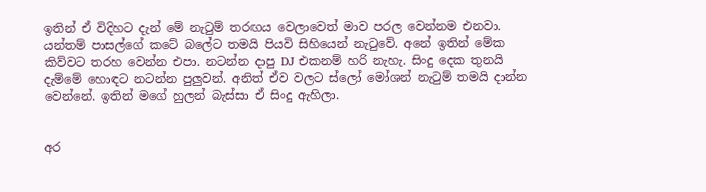ඉතින් ඒ විදිහට දැන් මේ නැ‍ටුම් තරඟය වෙලාවෙත් මාව පරල වෙන්නම එනවා. යන්තම් පාසල්ගේ කටේ බලේට තමයි පියවි සිහියෙන් නැ‍ටුවේ. අනේ ඉතින් මේක කිව්වට තරහ වෙන්න එපා. නටන්න දාපු DJ එකනම් හරි නැහැ. සිංදු දෙක තුනයි දැම්මේ හොඳට නටන්න පුලුවන්. අනිත් ඒව වලට ස්ලෝ මෝශන් නැ‍ටුම් තමයි දාන්න වෙන්නේ. ඉතින් මගේ හුලන් බැස්සා ඒ සිංදු ඇහිලා.


අර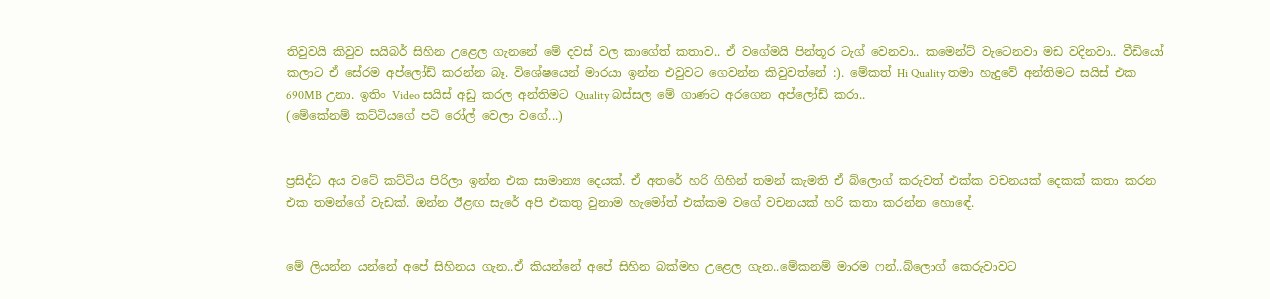තිවුවයි කිවුව සයිබර් සිහින උළෙල ගැනනේ මේ දවස් වල කාගේත් කතාව.. ඒ වගේමයි පින්තූර ටැග් වෙනවා.. කමෙන්ට් වැටෙනවා මඩ වදිනවා.. වීඩියෝ කලාට ඒ සේරම අප්ලෝඩ් කරන්න බෑ. විශේෂයෙන් මාරයා ඉන්න එවුවට ගෙවන්න කිවුවත්නේ :). මේකත් Hi Quality තමා හැදුවේ අන්තිමට සයිස් එක 690MB උනා. ඉතිං Video සයිස් අඩු කරල අන්තිමට Quality බස්සල මේ ගාණට අරගෙන අප්ලෝඩ් කරා..
(මේකේනම් කට්ටියගේ පටි රෝල් වෙලා වගේ...)


ප්‍රසිද්ධ අය වටේ කට්ටිය පිරිලා ඉන්න එක සාමාන්‍ය දෙයක්. ඒ අතරේ හරි ගිහින් තමන් කැමති ඒ බ්ලොග් කරුවත් එක්ක වචනයක් දෙකක් කතා කරන එක තමන්ගේ වැඩක්. ඔන්න ඊළඟ සැරේ අපි එකතු වුනාම හැමෝත් එක්කම වගේ වචනයක් හරි කතා කරන්න හොඳේ.


මේ ලියන්න යන්නේ අපේ සිහිනය ගැන..ඒ කියන්නේ අපේ සිහින බක්මහ උළෙල ගැන..මේකනම් මාරම ෆන්..බ්ලොග් කෙරුවාවට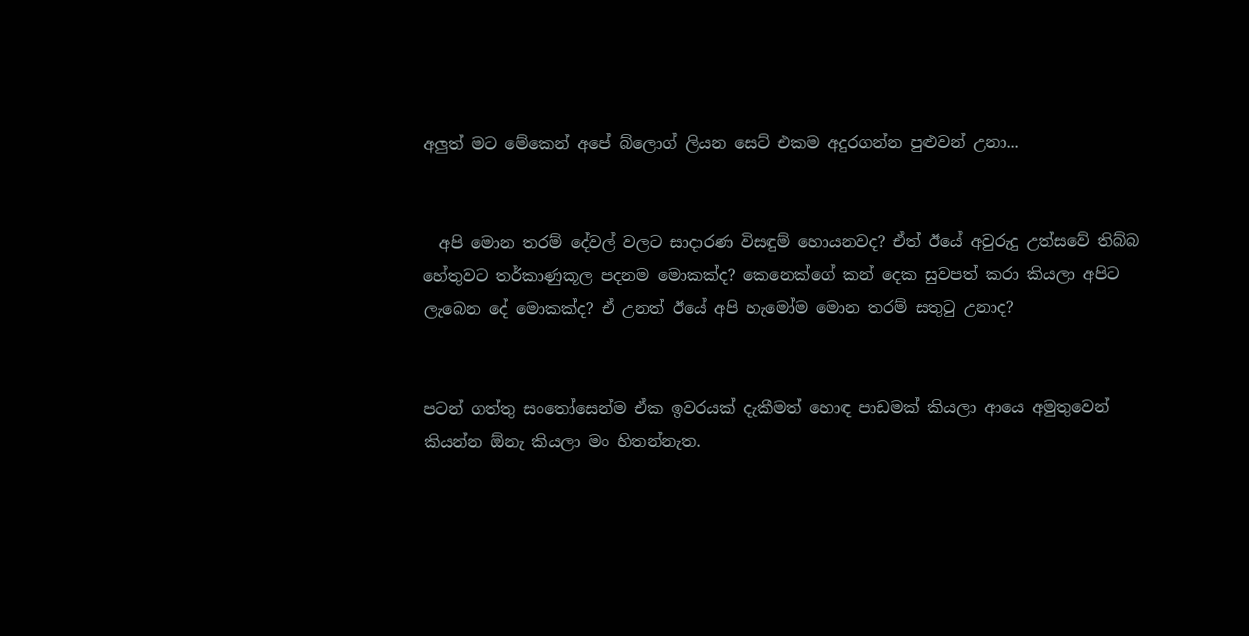අලුත් මට මේකෙන් අපේ බ්ලොග් ලියන සෙට් එකම අදුරගන්න පුළුවන් උනා...


  අපි මොන තරම් දේවල් වලට සාදාරණ විසඳුම් හොයනවද? ඒත් ඊයේ අවුරුදු උත්සවේ තිබ්බ හේතුවට තර්කාණුකූල පදනම මොකක්ද? කෙනෙක්ගේ කන් දෙක සුවපත් කරා කියලා අපිට ලැබෙන දේ මොකක්ද? ඒ උනත් ඊයේ අපි හැමෝම මොන තරම් සතුටු උනාද?


පටන් ගත්තු සංතෝසෙන්ම ඒක ඉවරයක් දැකීමත් හොඳ පාඩමක් කියලා ආයෙ අමුතුවෙන් කියන්න ඕනැ කියලා මං හිතන්නැත.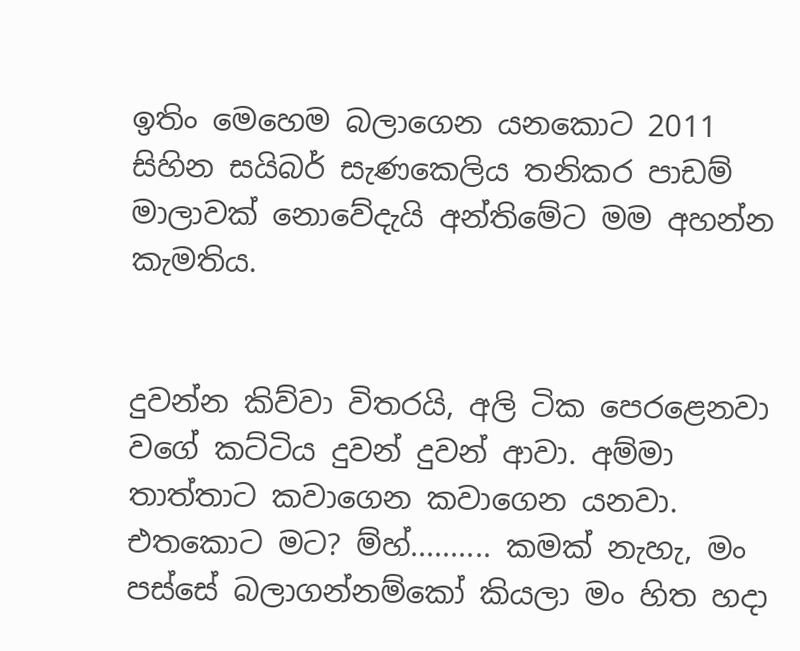ඉතිං මෙහෙම බලාගෙන යනකොට 2011 සිහින සයිබර් සැණකෙලිය තනිකර පාඩම් මාලාවක් නොවේදැයි අන්තිමේට මම අහන්න කැමතිය.


දුවන්න කිව්වා විතරයි, අලි ටික පෙරළෙනවා වගේ කට්ටිය දුවන් දුවන් ආවා. අම්මා තාත්තාට කවාගෙන කවාගෙන යනවා. එතකොට මට? ම්හ්.......... කමක් නැහැ, මං පස්සේ බලාගන්නම්කෝ කියලා මං හිත හදා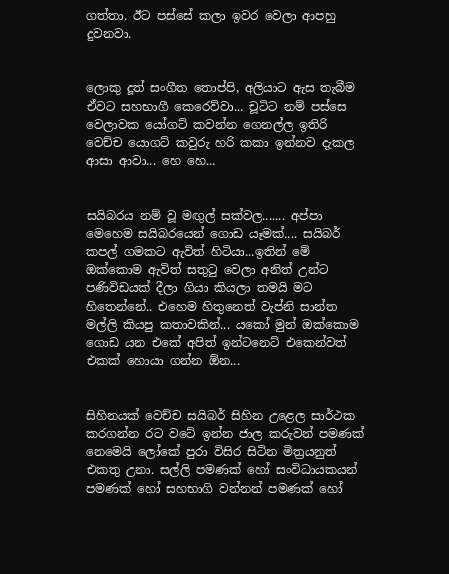ගත්තා. ඊට පස්සේ කලා ඉවර වෙලා ආපහු දුවනවා.


ලොකු දූත් සංගීත තොප්පි, අලියාට ඇස තැබීම ඒවට සහභාගී කෙරෙව්වා... චූටිට නම් පස්සෙ වෙලාවක යෝගට් කවන්න ගෙනල්ල ඉතිරි වෙච්ච යොගට් කවුරු හරි කකා ඉන්නව දැකල ආසා ආවා... හෙ හෙ...


සයිබරය නම් වූ මඟුල් සක්වල....... අප්පා මෙහෙම සයිබරයෙන් ගොඩ යෑමක්.... සයිබර් කපල් ගමකට ඇවිත් හිටියා...ඉතින් මේ ඔක්කොම ඇවිත් සතුටු වෙලා අනිත් උන්ට පණිවිඩයක් දීලා ගියා කියලා තමයි මට හිතෙන්නේ.. එහෙම හිතුනෙත් වැප්නි සාන්ත මල්ලි කියපු කතාවකින්... යකෝ මුන් ඔක්කොම ගොඩ යන එකේ අපිත් ඉන්ටනෙට් එකෙන්වත් එකක් හොයා ගන්න ඕන...


සිහිනයක් වෙච්ච සයිබර් සිහින උළෙල සාර්ථක කරගන්න රට වටේ ඉන්න ජාල කරුවන් පමණක් නෙමෙයි ලෝකේ පුරා විසිර සිටින මිත්‍රයනුත් එකතු උනා. සල්ලි පමණක් හෝ සංවිධායකයන් පමණක් හෝ සහභාගි වන්නන් පමණක් හෝ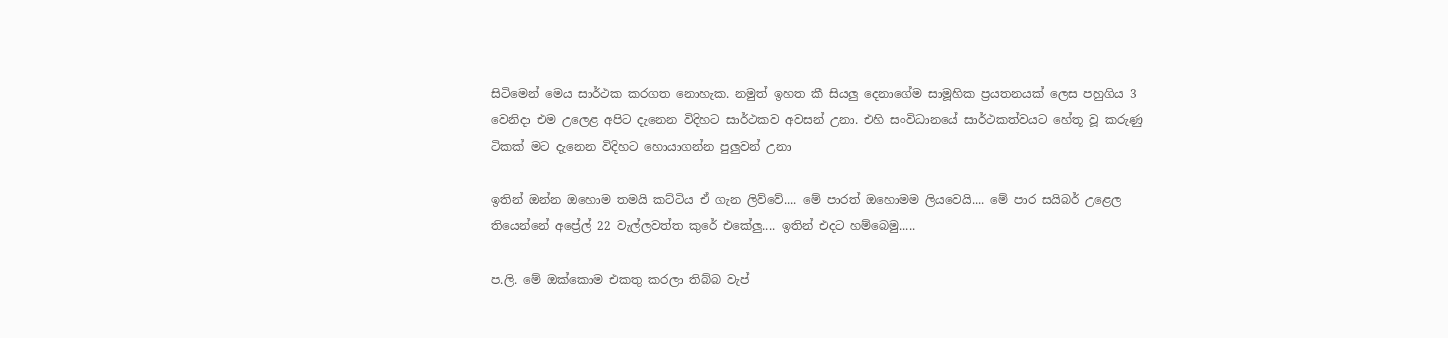සිටිමෙන් මෙය සාර්ථක කරගත නොහැක. නමුත් ඉහත කී සියලු දෙනා‍ගේම සාමූහික ප්‍රයතනයක් ලෙස පහුගිය 3 වෙනිදා එම උලෙළ අපිට දැනෙන විදිහට සාර්ථකව අවසන් උනා. එහි සංවිධානයේ සාර්ථකත්වයට හේතූ වූ කරුණු ටිකක් මට දැනෙන විදිහට හොයාගන්න පුලුවන් උනා

ඉතින් ඔන්න ඔහොම තමයි කට්ටිය ඒ ගැන ලිව්වේ.... මේ පාරත් ඔහොමම ලියවෙයි.... මේ පාර සයිබර් උළෙල තියෙන්නේ අප්‍රේල් 22 වැල්ලවත්ත කුරේ එකේලු.... ඉතින් එදට හම්බෙමු.....

ප.ලි. මේ ඔක්කොම එකතු කරලා තිබ්බ වැප්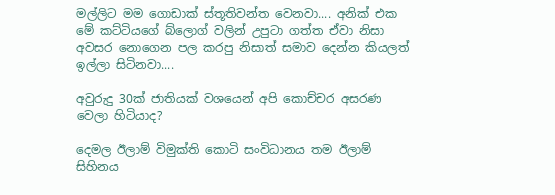මල්ලිට මම ගොඩාක් ස්තූතිවන්ත වෙනවා.... අනික් එක මේ කට්ටියගේ බ්ලොග් වලින් උපුටා ගත්ත ඒවා නිසා අවසර නොගෙන පල කරපු නිසාත් සමාව දෙන්න කියලත් ඉල්ලා සිටිනවා....

අවුරුදු 30ක් ජාතියක් වශයෙන් අපි කොච්චර අසරණ වෙලා හිටියාද?

දෙමල ඊලාම් විමුක්ති කොටි සංවිධානය තම ඊලාම් සිහිනය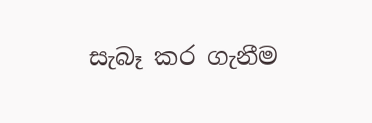සැබෑ කර ගැනීම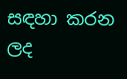සඳහා කරන ලද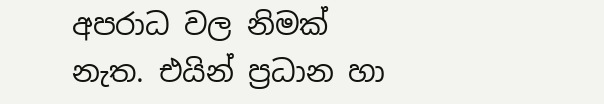අපරාධ වල නිමක් නැත. එයින් ප්‍රධාන හා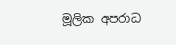මූලික අපරාධ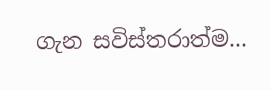ගැන සවිස්තරාත්ම...